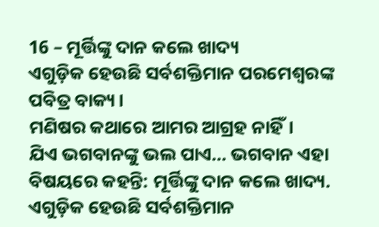16 – ମୂର୍ତ୍ତିଙ୍କୁ ଦାନ କଲେ ଖାଦ୍ୟ
ଏଗୁଡ଼ିକ ହେଉଛି ସର୍ବଶକ୍ତିମାନ ପରମେଶ୍ୱରଙ୍କ ପବିତ୍ର ବାକ୍ୟ।
ମଣିଷର କଥାରେ ଆମର ଆଗ୍ରହ ନାହିଁ।
ଯିଏ ଭଗବାନଙ୍କୁ ଭଲ ପାଏ... ଭଗବାନ ଏହା ବିଷୟରେ କହନ୍ତି: ମୂର୍ତ୍ତିଙ୍କୁ ଦାନ କଲେ ଖାଦ୍ୟ.
ଏଗୁଡ଼ିକ ହେଉଛି ସର୍ବଶକ୍ତିମାନ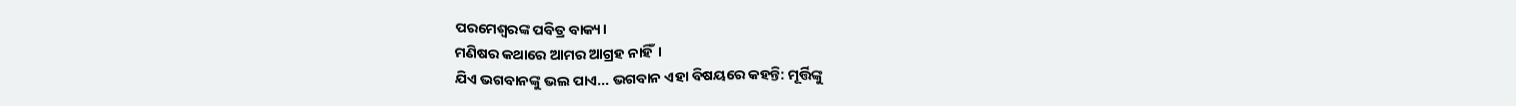ପରମେଶ୍ୱରଙ୍କ ପବିତ୍ର ବାକ୍ୟ।
ମଣିଷର କଥାରେ ଆମର ଆଗ୍ରହ ନାହିଁ।
ଯିଏ ଭଗବାନଙ୍କୁ ଭଲ ପାଏ... ଭଗବାନ ଏହା ବିଷୟରେ କହନ୍ତି: ମୂର୍ତ୍ତିଙ୍କୁ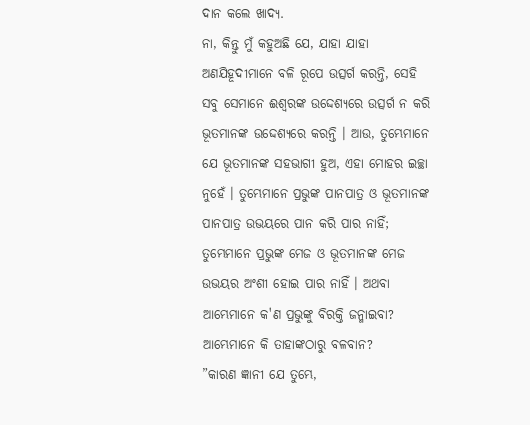ଦାନ କଲେ ଖାଦ୍ୟ.
ନା, କିନ୍ତୁ ମୁଁ କହୁଅଛି ଯେ, ଯାହା ଯାହା ଅଣଯିହୂଦୀମାନେ ବଳି ରୂପେ ଉତ୍ସର୍ଗ କରନ୍ତି, ସେହି ସବୁ ସେମାନେ ଈଶ୍ୱରଙ୍କ ଉଦ୍ଦେଶ୍ୟରେ ଉତ୍ସର୍ଗ ନ କରି ଭୂତମାନଙ୍କ ଉଦ୍ଦେଶ୍ୟରେ କରନ୍ତି । ଆଉ, ତୁମ୍ଭେମାନେ ଯେ ଭୂତମାନଙ୍କ ସହଭାଗୀ ହୁଅ, ଏହା ମୋହର ଇଚ୍ଛା ନୁହେଁ । ତୁମ୍ଭେମାନେ ପ୍ରଭୁଙ୍କ ପାନପାତ୍ର ଓ ଭୂତମାନଙ୍କ ପାନପାତ୍ର ଉଭୟରେ ପାନ କରି ପାର ନାହିଁ; ତୁମ୍ଭେମାନେ ପ୍ରଭୁଙ୍କ ମେଜ ଓ ଭୂତମାନଙ୍କ ମେଜ ଉଭୟର ଅଂଶୀ ହୋଇ ପାର ନାହିଁ । ଅଥବା ଆମ୍ଭେମାନେ କ'ଣ ପ୍ରଭୁଙ୍କୁ ବିରକ୍ତି ଜନ୍ମାଇବା? ଆମ୍ଭେମାନେ କି ତାହାଙ୍କଠାରୁ ବଳବାନ?
”କାରଣ ଜ୍ଞାନୀ ଯେ ତୁମ୍ଭେ,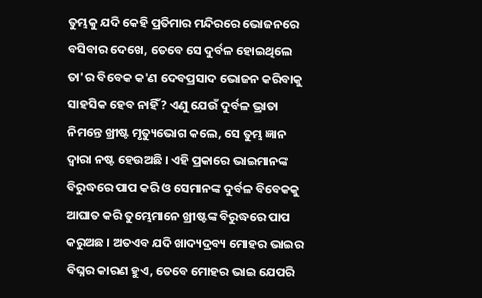ତୁମ୍ଭକୁ ଯଦି କେହି ପ୍ରତିମାର ମନ୍ଦିରରେ ଭୋଜନରେ ବସିବାର ଦେଖେ, ତେବେ ସେ ଦୁର୍ବଳ ହୋଇଥିଲେ ତା'ର ବିବେକ କ'ଣ ଦେବପ୍ରସାଦ ଭୋଜନ କରିବାକୁ ସାହସିକ ହେବ ନାହିଁ? ଏଣୁ ଯେଉଁ ଦୁର୍ବଳ ଭ୍ରାତା ନିମନ୍ତେ ଖ୍ରୀଷ୍ଟ ମୃତ୍ୟୁଭୋଗ କଲେ, ସେ ତୁମ୍ଭ ଜ୍ଞାନ ଦ୍ୱାରା ନଷ୍ଟ ହେଉଅଛି । ଏହି ପ୍ରକାରେ ଭାଇମାନଙ୍କ ବିରୁଦ୍ଧରେ ପାପ କରି ଓ ସେମାନଙ୍କ ଦୁର୍ବଳ ବିବେକକୁ ଆଘାତ କରି ତୁମ୍ଭେମାନେ ଖ୍ରୀଷ୍ଟଙ୍କ ବିରୁଦ୍ଧରେ ପାପ କରୁଅଛ । ଅତଏବ ଯଦି ଖାଦ୍ୟଦ୍ରବ୍ୟ ମୋହର ଭାଇର ବିଘ୍ନର କାରଣ ହୁଏ, ତେବେ ମୋହର ଭାଇ ଯେପରି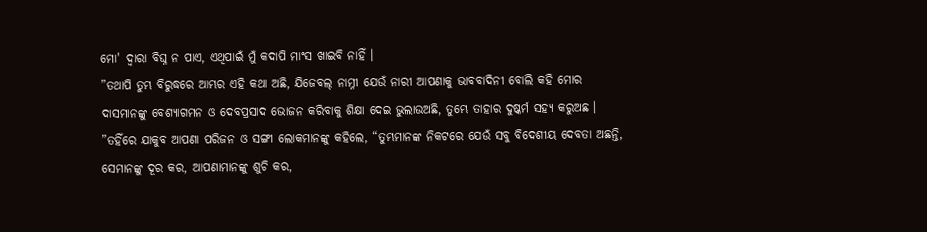ମୋ' ଦ୍ୱାରା ବିଘ୍ନ ନ ପାଏ, ଏଥିପାଇଁ ମୁଁ କଦାପି ମାଂସ ଖାଇବି ନାହିଁ ।
”ତଥାପି ତୁମ୍ଭ ବିରୁଦ୍ଧରେ ଆମ୍ଭର ଏହି କଥା ଅଛି, ଯିଜେବଲ୍ ନାମ୍ନୀ ଯେଉଁ ନାରୀ ଆପଣାକୁ ଭାବବାଦିନୀ ବୋଲି କହି ମୋର ଦାସମାନଙ୍କୁ ବେଶ୍ୟାଗମନ ଓ ଦେବପ୍ରସାଦ ଭୋଜନ କରିବାକୁ ଶିକ୍ଷା ଦେଇ ଭୁଲାଉଅଛି, ତୁମ୍ଭେ ତାହାର ଦୁଷ୍କର୍ମ ସହ୍ୟ କରୁଅଛ ।
”ତହିଁରେ ଯାକୁବ ଆପଣା ପରିଜନ ଓ ସଙ୍ଗୀ ଲୋକମାନଙ୍କୁ କହିଲେ, “ତୁମ୍ଭମାନଙ୍କ ନିକଟରେ ଯେଉଁ ସବୁ ବିଦେଶୀୟ ଦେବତା ଅଛନ୍ତି, ସେମାନଙ୍କୁ ଦୂର କର, ଆପଣାମାନଙ୍କୁ ଶୁଚି କର,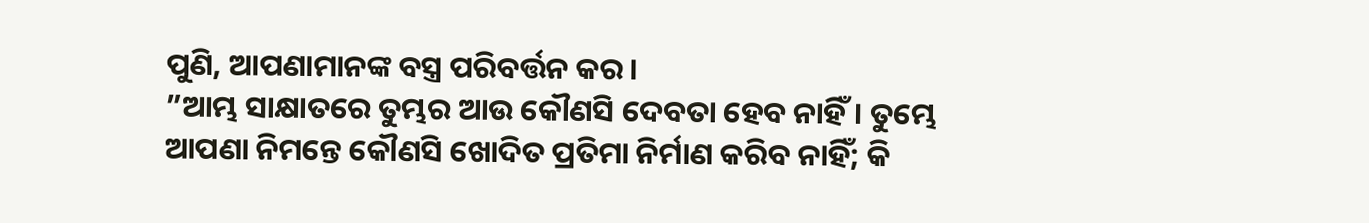ପୁଣି, ଆପଣାମାନଙ୍କ ବସ୍ତ୍ର ପରିବର୍ତ୍ତନ କର।
”ଆମ୍ଭ ସାକ୍ଷାତରେ ତୁମ୍ଭର ଆଉ କୌଣସି ଦେବତା ହେବ ନାହିଁ। ତୁମ୍ଭେ ଆପଣା ନିମନ୍ତେ କୌଣସି ଖୋଦିତ ପ୍ରତିମା ନିର୍ମାଣ କରିବ ନାହିଁ; କି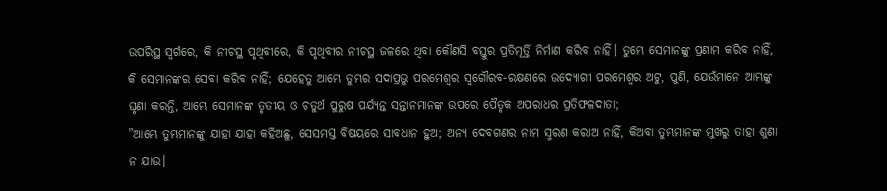ଉପରିସ୍ଥ ସ୍ୱର୍ଗରେ, କି ନୀଚସ୍ଥ ପୃଥିବୀରେ, କି ପୃଥିବୀର ନୀଚସ୍ଥ ଜଳରେ ଥିବା କୌଣସି ବସ୍ତୁର ପ୍ରତିମୂର୍ତ୍ତି ନିର୍ମାଣ କରିବ ନାହିଁ। ତୁମ୍ଭେ ସେମାନଙ୍କୁ ପ୍ରଣାମ କରିବ ନାହିଁ, କି ସେମାନଙ୍କର ସେବା କରିବ ନାହିଁ; ଯେହେତୁ ଆମ୍ଭେ ତୁମ୍ଭର ସଦାପ୍ରଭୁ ପରମେଶ୍ୱର ସ୍ୱଗୌରବ-ରକ୍ଷଣରେ ଉଦ୍ଯୋଗୀ ପରମେଶ୍ୱର ଅଟୁ, ପୁଣି, ଯେଉଁମାନେ ଆମ୍ଭଙ୍କୁ ଘୃଣା କରନ୍ତି, ଆମ୍ଭେ ସେମାନଙ୍କ ତୃତୀୟ ଓ ଚତୁର୍ଥ ପୁରୁଷ ପର୍ଯ୍ୟନ୍ତ ସନ୍ତାନମାନଙ୍କ ଉପରେ ପୈତୃକ ଅପରାଧର ପ୍ରତିଫଳଦାତା;
”ଆମ୍ଭେ ତୁମ୍ଭମାନଙ୍କୁ ଯାହା ଯାହା କହିଅଛୁ, ସେସମସ୍ତ ବିଷୟରେ ସାବଧାନ ହୁଅ; ଅନ୍ୟ ଦେବଗଣର ନାମ ସ୍ମରଣ କରାଅ ନାହିଁ, କିଅବା ତୁମ୍ଭମାନଙ୍କ ମୁଖରୁ ତାହା ଶୁଣା ନ ଯାଉ।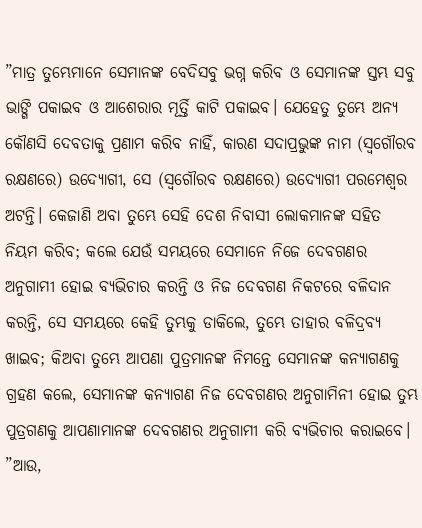”ମାତ୍ର ତୁମ୍ଭେମାନେ ସେମାନଙ୍କ ବେଦିସବୁ ଭଗ୍ନ କରିବ ଓ ସେମାନଙ୍କ ସ୍ତମ୍ଭ ସବୁ ଭାଙ୍ଗି ପକାଇବ ଓ ଆଶେରାର ମୂର୍ତ୍ତି କାଟି ପକାଇବ। ଯେହେତୁ ତୁମ୍ଭେ ଅନ୍ୟ କୌଣସି ଦେବତାକୁ ପ୍ରଣାମ କରିବ ନାହିଁ, କାରଣ ସଦାପ୍ରଭୁଙ୍କ ନାମ (ସ୍ୱଗୌରବ ରକ୍ଷଣରେ) ଉଦ୍ଯୋଗୀ, ସେ (ସ୍ୱଗୌରବ ରକ୍ଷଣରେ) ଉଦ୍ଯୋଗୀ ପରମେଶ୍ୱର ଅଟନ୍ତି। କେଜାଣି ଅବା ତୁମ୍ଭେ ସେହି ଦେଶ ନିବାସୀ ଲୋକମାନଙ୍କ ସହିତ ନିୟମ କରିବ; କଲେ ଯେଉଁ ସମୟରେ ସେମାନେ ନିଜେ ଦେବଗଣର ଅନୁଗାମୀ ହୋଇ ବ୍ୟଭିଚାର କରନ୍ତି ଓ ନିଜ ଦେବଗଣ ନିକଟରେ ବଳିଦାନ କରନ୍ତି, ସେ ସମୟରେ କେହି ତୁମ୍ଭକୁ ଡାକିଲେ, ତୁମ୍ଭେ ତାହାର ବଳିଦ୍ରବ୍ୟ ଖାଇବ; କିଅବା ତୁମ୍ଭେ ଆପଣା ପୁତ୍ରମାନଙ୍କ ନିମନ୍ତେ ସେମାନଙ୍କ କନ୍ୟାଗଣକୁ ଗ୍ରହଣ କଲେ, ସେମାନଙ୍କ କନ୍ୟାଗଣ ନିଜ ଦେବଗଣର ଅନୁଗାମିନୀ ହୋଇ ତୁମ୍ଭ ପୁତ୍ରଗଣକୁ ଆପଣାମାନଙ୍କ ଦେବଗଣର ଅନୁଗାମୀ କରି ବ୍ୟଭିଚାର କରାଇବେ।
”ଆଉ,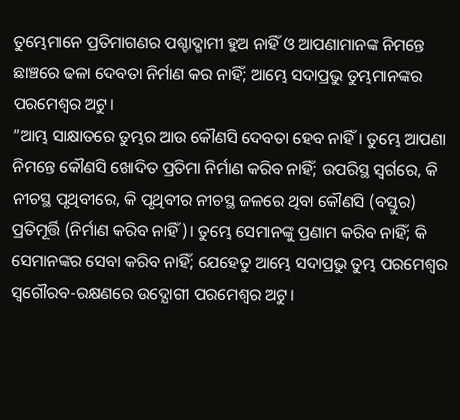ତୁମ୍ଭେମାନେ ପ୍ରତିମାଗଣର ପଶ୍ଚାଦ୍ଗାମୀ ହୁଅ ନାହିଁ ଓ ଆପଣାମାନଙ୍କ ନିମନ୍ତେ ଛାଞ୍ଚରେ ଢଳା ଦେବତା ନିର୍ମାଣ କର ନାହିଁ; ଆମ୍ଭେ ସଦାପ୍ରଭୁ ତୁମ୍ଭମାନଙ୍କର ପରମେଶ୍ୱର ଅଟୁ।
”ଆମ୍ଭ ସାକ୍ଷାତରେ ତୁମ୍ଭର ଆଉ କୌଣସି ଦେବତା ହେବ ନାହିଁ। ତୁମ୍ଭେ ଆପଣା ନିମନ୍ତେ କୌଣସି ଖୋଦିତ ପ୍ରତିମା ନିର୍ମାଣ କରିବ ନାହିଁ; ଉପରିସ୍ଥ ସ୍ୱର୍ଗରେ, କି ନୀଚସ୍ଥ ପୃଥିବୀରେ, କି ପୃଥିବୀର ନୀଚସ୍ଥ ଜଳରେ ଥିବା କୌଣସି (ବସ୍ତୁର) ପ୍ରତିମୂର୍ତ୍ତି (ନିର୍ମାଣ କରିବ ନାହିଁ)। ତୁମ୍ଭେ ସେମାନଙ୍କୁ ପ୍ରଣାମ କରିବ ନାହିଁ; କି ସେମାନଙ୍କର ସେବା କରିବ ନାହିଁ; ଯେହେତୁ ଆମ୍ଭେ ସଦାପ୍ରଭୁ ତୁମ୍ଭ ପରମେଶ୍ୱର ସ୍ୱଗୌରବ-ରକ୍ଷଣରେ ଉଦ୍ଯୋଗୀ ପରମେଶ୍ୱର ଅଟୁ।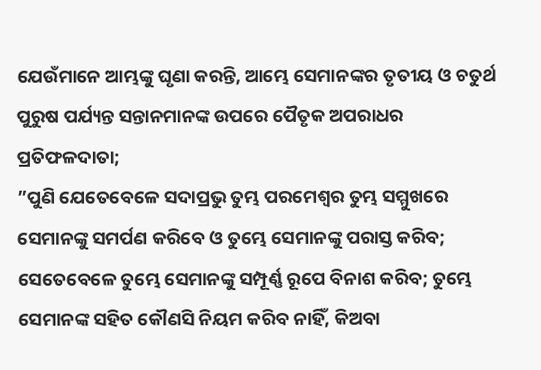ଯେଉଁମାନେ ଆମ୍ଭଙ୍କୁ ଘୃଣା କରନ୍ତି, ଆମ୍ଭେ ସେମାନଙ୍କର ତୃତୀୟ ଓ ଚତୁର୍ଥ ପୁରୁଷ ପର୍ଯ୍ୟନ୍ତ ସନ୍ତାନମାନଙ୍କ ଉପରେ ପୈତୃକ ଅପରାଧର ପ୍ରତିଫଳଦାତା;
”ପୁଣି ଯେତେବେଳେ ସଦାପ୍ରଭୁ ତୁମ୍ଭ ପରମେଶ୍ୱର ତୁମ୍ଭ ସମ୍ମୁଖରେ ସେମାନଙ୍କୁ ସମର୍ପଣ କରିବେ ଓ ତୁମ୍ଭେ ସେମାନଙ୍କୁ ପରାସ୍ତ କରିବ; ସେତେବେଳେ ତୁମ୍ଭେ ସେମାନଙ୍କୁ ସମ୍ପୂର୍ଣ୍ଣ ରୂପେ ବିନାଶ କରିବ; ତୁମ୍ଭେ ସେମାନଙ୍କ ସହିତ କୌଣସି ନିୟମ କରିବ ନାହିଁ, କିଅବା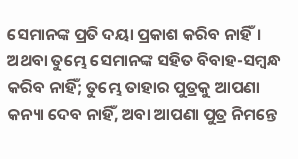ସେମାନଙ୍କ ପ୍ରତି ଦୟା ପ୍ରକାଶ କରିବ ନାହିଁ। ଅଥବା ତୁମ୍ଭେ ସେମାନଙ୍କ ସହିତ ବିବାହ-ସମ୍ବନ୍ଧ କରିବ ନାହିଁ; ତୁମ୍ଭେ ତାହାର ପୁତ୍ରକୁ ଆପଣା କନ୍ୟା ଦେବ ନାହିଁ, ଅବା ଆପଣା ପୁତ୍ର ନିମନ୍ତେ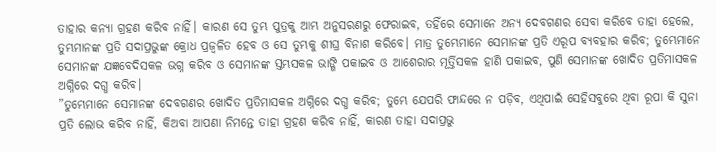ତାହାର କନ୍ୟା ଗ୍ରହଣ କରିବ ନାହିଁ। କାରଣ ସେ ତୁମ୍ଭ ପୁତ୍ରକୁ ଆମ୍ଭ ଅନୁସରଣରୁ ଫେରାଇବ, ତହିଁରେ ସେମାନେ ଅନ୍ୟ ଦେବଗଣର ସେବା କରିବେ ତାହା ହେଲେ, ତୁମ୍ଭମାନଙ୍କ ପ୍ରତି ସଦାପ୍ରଭୁଙ୍କ କ୍ରୋଧ ପ୍ରଜ୍ୱଳିତ ହେବ ଓ ସେ ତୁମ୍ଭକୁ ଶୀଘ୍ର ବିନାଶ କରିବେ। ମାତ୍ର ତୁମ୍ଭେମାନେ ସେମାନଙ୍କ ପ୍ରତି ଏରୂପ ବ୍ୟବହାର କରିବ; ତୁମ୍ଭେମାନେ ସେମାନଙ୍କ ଯଜ୍ଞବେଦିସକଳ ଭଗ୍ନ କରିବ ଓ ସେମାନଙ୍କ ସ୍ତମ୍ଭସକଳ ଭାଙ୍ଗି ପକାଇବ ଓ ଆଶେରାର ମୂର୍ତ୍ତିସକଳ ହାଣି ପକାଇବ, ପୁଣି ସେମାନଙ୍କ ଖୋଦିତ ପ୍ରତିମାସକଳ ଅଗ୍ନିରେ ଦଗ୍ଧ କରିବ।
”ତୁମ୍ଭେମାନେ ସେମାନଙ୍କ ଦେବଗଣର ଖୋଦିତ ପ୍ରତିମାସକଳ ଅଗ୍ନିରେ ଦଗ୍ଧ କରିବ; ତୁମ୍ଭେ ଯେପରି ଫାନ୍ଦରେ ନ ପଡ଼ିବ, ଏଥିପାଇଁ ସେହିସବୁରେ ଥିବା ରୂପା କି ସୁନା ପ୍ରତି ଲୋଭ କରିବ ନାହିଁ, କିଅବା ଆପଣା ନିମନ୍ତେ ତାହା ଗ୍ରହଣ କରିବ ନାହିଁ, କାରଣ ତାହା ସଦାପ୍ରଭୁ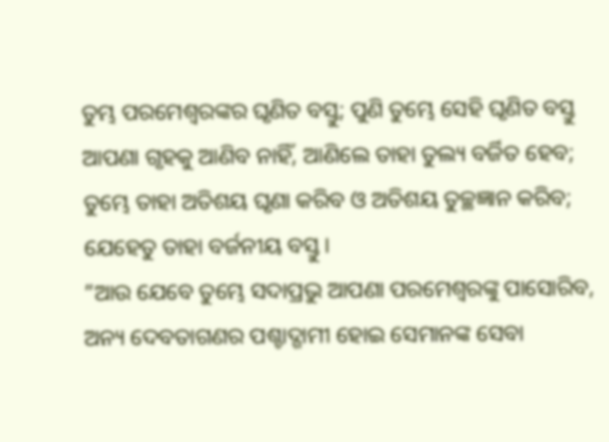ତୁମ୍ଭ ପରମେଶ୍ୱରଙ୍କର ଘୃଣିତ ବସ୍ତୁ; ପୁଣି ତୁମ୍ଭେ ସେହି ଘୃଣିତ ବସ୍ତୁ ଆପଣା ଗୃହକୁ ଆଣିବ ନାହିଁ, ଆଣିଲେ ତାହା ତୁଲ୍ୟ ବର୍ଜିତ ହେବ; ତୁମ୍ଭେ ତାହା ଅତିଶୟ ଘୃଣା କରିବ ଓ ଅତିଶୟ ତୁଚ୍ଛଜ୍ଞାନ କରିବ; ଯେହେତୁ ତାହା ବର୍ଜନୀୟ ବସ୍ତୁ।
”ଆଉ ଯେବେ ତୁମ୍ଭେ ସଦାପ୍ରଭୁ ଆପଣା ପରମେଶ୍ୱରଙ୍କୁ ପାସୋରିବ, ଅନ୍ୟ ଦେବତାଗଣର ପଶ୍ଚାଦ୍ଗାମୀ ହୋଇ ସେମାନଙ୍କ ସେବା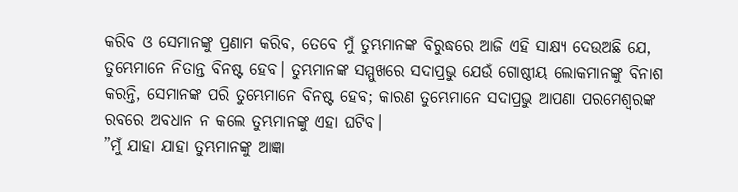କରିବ ଓ ସେମାନଙ୍କୁ ପ୍ରଣାମ କରିବ, ତେବେ ମୁଁ ତୁମ୍ଭମାନଙ୍କ ବିରୁଦ୍ଧରେ ଆଜି ଏହି ସାକ୍ଷ୍ୟ ଦେଉଅଛି ଯେ, ତୁମ୍ଭେମାନେ ନିତାନ୍ତ ବିନଷ୍ଟ ହେବ। ତୁମ୍ଭମାନଙ୍କ ସମ୍ମୁଖରେ ସଦାପ୍ରଭୁ ଯେଉଁ ଗୋଷ୍ଠୀୟ ଲୋକମାନଙ୍କୁ ବିନାଶ କରନ୍ତି, ସେମାନଙ୍କ ପରି ତୁମ୍ଭେମାନେ ବିନଷ୍ଟ ହେବ; କାରଣ ତୁମ୍ଭେମାନେ ସଦାପ୍ରଭୁ ଆପଣା ପରମେଶ୍ୱରଙ୍କ ରବରେ ଅବଧାନ ନ କଲେ ତୁମ୍ଭମାନଙ୍କୁ ଏହା ଘଟିବ।
”ମୁଁ ଯାହା ଯାହା ତୁମ୍ଭମାନଙ୍କୁ ଆଜ୍ଞା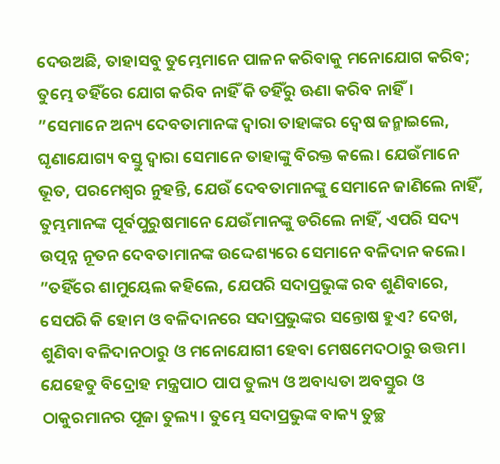ଦେଉଅଛି, ତାହାସବୁ ତୁମ୍ଭେମାନେ ପାଳନ କରିବାକୁ ମନୋଯୋଗ କରିବ; ତୁମ୍ଭେ ତହିଁରେ ଯୋଗ କରିବ ନାହିଁ କି ତହିଁରୁ ଊଣା କରିବ ନାହିଁ।
”ସେମାନେ ଅନ୍ୟ ଦେବତାମାନଙ୍କ ଦ୍ୱାରା ତାହାଙ୍କର ଦ୍ୱେଷ ଜନ୍ମାଇଲେ, ଘୃଣାଯୋଗ୍ୟ ବସ୍ତୁ ଦ୍ୱାରା ସେମାନେ ତାହାଙ୍କୁ ବିରକ୍ତ କଲେ। ଯେଉଁମାନେ ଭୂତ, ପରମେଶ୍ୱର ନୁହନ୍ତି, ଯେଉଁ ଦେବତାମାନଙ୍କୁ ସେମାନେ ଜାଣିଲେ ନାହିଁ, ତୁମ୍ଭମାନଙ୍କ ପୂର୍ବପୁରୁଷମାନେ ଯେଉଁମାନଙ୍କୁ ଡରିଲେ ନାହିଁ, ଏପରି ସଦ୍ୟ ଉତ୍ପନ୍ନ ନୂତନ ଦେବତାମାନଙ୍କ ଉଦ୍ଦେଶ୍ୟରେ ସେମାନେ ବଳିଦାନ କଲେ।
”ତହିଁରେ ଶାମୁୟେଲ କହିଲେ, ଯେପରି ସଦାପ୍ରଭୁଙ୍କ ରବ ଶୁଣିବାରେ, ସେପରି କି ହୋମ ଓ ବଳିଦାନରେ ସଦାପ୍ରଭୁଙ୍କର ସନ୍ତୋଷ ହୁଏ? ଦେଖ, ଶୁଣିବା ବଳିଦାନଠାରୁ ଓ ମନୋଯୋଗୀ ହେବା ମେଷମେଦଠାରୁ ଉତ୍ତମ। ଯେହେତୁ ବିଦ୍ରୋହ ମନ୍ତ୍ରପାଠ ପାପ ତୁଲ୍ୟ ଓ ଅବାଧ୍ୟତା ଅବସ୍ତୁର ଓ ଠାକୁରମାନର ପୂଜା ତୁଲ୍ୟ। ତୁମ୍ଭେ ସଦାପ୍ରଭୁଙ୍କ ବାକ୍ୟ ତୁଚ୍ଛ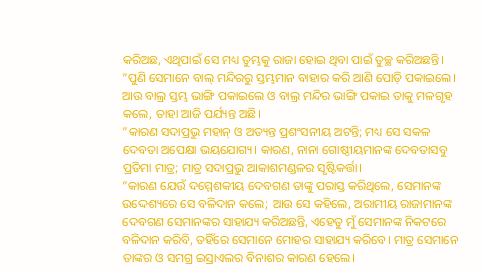କରିଅଛ, ଏଥିପାଇଁ ସେ ମଧ୍ୟ ତୁମ୍ଭକୁ ରାଜା ହୋଇ ଥିବା ପାଇଁ ତୁଚ୍ଛ କରିଅଛନ୍ତି।
”ପୁଣି ସେମାନେ ବାଲ୍ ମନ୍ଦିରରୁ ସ୍ତମ୍ଭମାନ ବାହାର କରି ଆଣି ପୋଡ଼ି ପକାଇଲେ। ଆଉ ବାଲ୍ର ସ୍ତମ୍ଭ ଭାଙ୍ଗି ପକାଇଲେ ଓ ବାଲ୍ର ମନ୍ଦିର ଭାଙ୍ଗି ପକାଇ ତାକୁ ମଳଗୃହ କଲେ, ତାହା ଆଜି ପର୍ଯ୍ୟନ୍ତ ଅଛି।
”କାରଣ ସଦାପ୍ରଭୁ ମହାନ୍ ଓ ଅତ୍ୟନ୍ତ ପ୍ରଶଂସନୀୟ ଅଟନ୍ତି; ମଧ୍ୟ ସେ ସକଳ ଦେବତା ଅପେକ୍ଷା ଭୟଯୋଗ୍ୟ। କାରଣ, ନାନା ଗୋଷ୍ଠୀୟମାନଙ୍କ ଦେବତାସବୁ ପ୍ରତିମା ମାତ୍ର; ମାତ୍ର ସଦାପ୍ରଭୁ ଆକାଶମଣ୍ଡଳର ସୃଷ୍ଟିକର୍ତ୍ତା।
”କାରଣ ଯେଉଁ ଦମ୍ମେଶକୀୟ ଦେବଗଣ ତାଙ୍କୁ ପରାସ୍ତ କରିଥିଲେ, ସେମାନଙ୍କ ଉଦ୍ଦେଶ୍ୟରେ ସେ ବଳିଦାନ କଲେ; ଆଉ ସେ କହିଲେ, ଅରାମୀୟ ରାଜାମାନଙ୍କ ଦେବଗଣ ସେମାନଙ୍କର ସାହାଯ୍ୟ କରିଅଛନ୍ତି, ଏହେତୁ ମୁଁ ସେମାନଙ୍କ ନିକଟରେ ବଳିଦାନ କରିବି, ତହିଁରେ ସେମାନେ ମୋହର ସାହାଯ୍ୟ କରିବେ। ମାତ୍ର ସେମାନେ ତାଙ୍କର ଓ ସମଗ୍ର ଇସ୍ରାଏଲର ବିନାଶର କାରଣ ହେଲେ।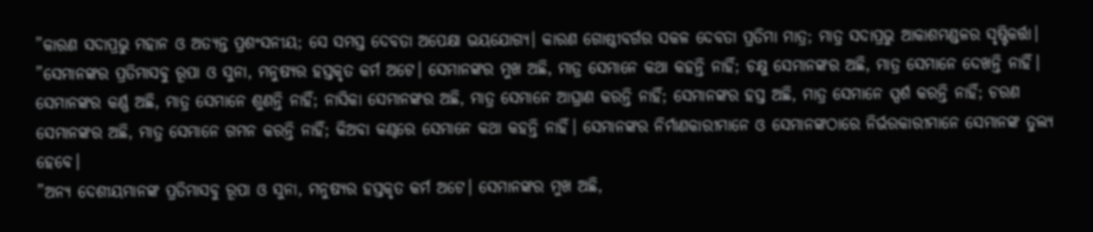”କାରଣ ସଦାପ୍ରଭୁ ମହାନ ଓ ଅତ୍ୟନ୍ତ ପ୍ରଶଂସନୀୟ; ସେ ସମସ୍ତ ଦେବତା ଅପେକ୍ଷା ଭୟଯୋଗ୍ୟ। କାରଣ ଗୋଷ୍ଠୀବର୍ଗର ସକଳ ଦେବତା ପ୍ରତିମା ମାତ୍ର; ମାତ୍ର ସଦାପ୍ରଭୁ ଆକାଶମଣ୍ଡଳର ସୃଷ୍ଟିକର୍ତ୍ତା।
”ସେମାନଙ୍କର ପ୍ରତିମାସବୁ ରୂପା ଓ ସୁନା, ମନୁଷ୍ୟର ହସ୍ତକୃତ କର୍ମ ଅଟେ। ସେମାନଙ୍କର ମୁଖ ଅଛି, ମାତ୍ର ସେମାନେ କଥା କହନ୍ତି ନାହିଁ; ଚକ୍ଷୁ ସେମାନଙ୍କର ଅଛି, ମାତ୍ର ସେମାନେ ଦେଖନ୍ତି ନାହିଁ। ସେମାନଙ୍କର କର୍ଣ୍ଣ ଅଛି, ମାତ୍ର ସେମାନେ ଶୁଣନ୍ତି ନାହିଁ; ନାସିକା ସେମାନଙ୍କର ଅଛି, ମାତ୍ର ସେମାନେ ଆଘ୍ରାଣ କରନ୍ତି ନାହିଁ; ସେମାନଙ୍କର ହସ୍ତ ଅଛି, ମାତ୍ର ସେମାନେ ସ୍ପର୍ଶ କରନ୍ତି ନାହିଁ; ଚରଣ ସେମାନଙ୍କର ଅଛି, ମାତ୍ର ସେମାନେ ଗମନ କରନ୍ତି ନାହିଁ; କିଅବା କଣ୍ଠରେ ସେମାନେ କଥା କହନ୍ତି ନାହିଁ। ସେମାନଙ୍କର ନିର୍ମାଣକାରୀମାନେ ଓ ସେମାନଙ୍କଠାରେ ନିର୍ଭରକାରୀମାନେ ସେମାନଙ୍କ ତୁଲ୍ୟ ହେବେ।
”ଅନ୍ୟ ଦେଶୀୟମାନଙ୍କ ପ୍ରତିମାସବୁ ରୂପା ଓ ସୁନା, ମନୁଷ୍ୟର ହସ୍ତକୃତ କର୍ମ ଅଟେ। ସେମାନଙ୍କର ମୁଖ ଅଛି,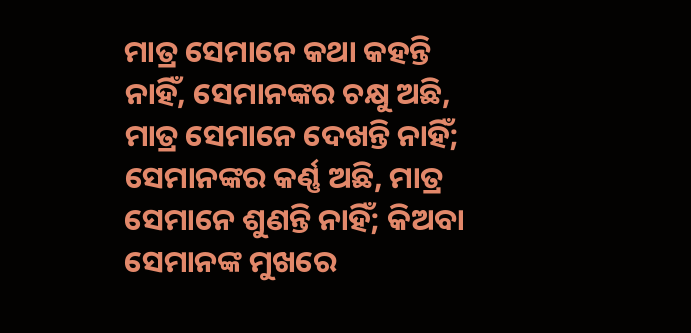ମାତ୍ର ସେମାନେ କଥା କହନ୍ତି ନାହିଁ, ସେମାନଙ୍କର ଚକ୍ଷୁ ଅଛି, ମାତ୍ର ସେମାନେ ଦେଖନ୍ତି ନାହିଁ; ସେମାନଙ୍କର କର୍ଣ୍ଣ ଅଛି, ମାତ୍ର ସେମାନେ ଶୁଣନ୍ତି ନାହିଁ; କିଅବା ସେମାନଙ୍କ ମୁଖରେ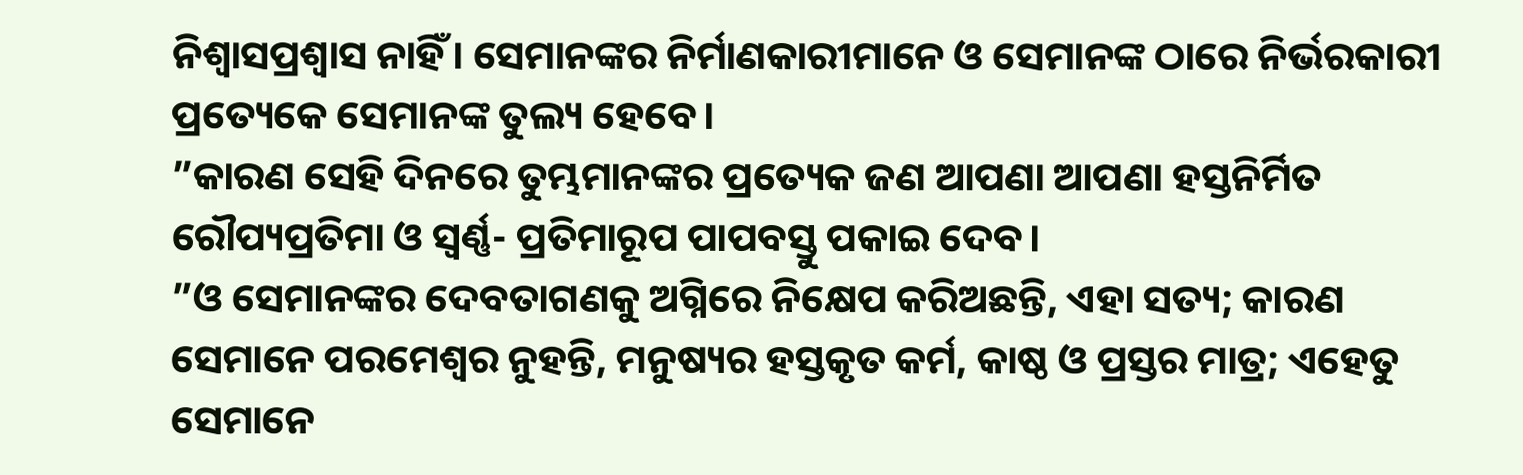ନିଶ୍ୱାସପ୍ରଶ୍ୱାସ ନାହିଁ। ସେମାନଙ୍କର ନିର୍ମାଣକାରୀମାନେ ଓ ସେମାନଙ୍କ ଠାରେ ନିର୍ଭରକାରୀ ପ୍ରତ୍ୟେକେ ସେମାନଙ୍କ ତୁଲ୍ୟ ହେବେ।
”କାରଣ ସେହି ଦିନରେ ତୁମ୍ଭମାନଙ୍କର ପ୍ରତ୍ୟେକ ଜଣ ଆପଣା ଆପଣା ହସ୍ତନିର୍ମିତ ରୌପ୍ୟପ୍ରତିମା ଓ ସ୍ୱର୍ଣ୍ଣ- ପ୍ରତିମାରୂପ ପାପବସ୍ତୁ ପକାଇ ଦେବ।
”ଓ ସେମାନଙ୍କର ଦେବତାଗଣକୁ ଅଗ୍ନିରେ ନିକ୍ଷେପ କରିଅଛନ୍ତି, ଏହା ସତ୍ୟ; କାରଣ ସେମାନେ ପରମେଶ୍ୱର ନୁହନ୍ତି, ମନୁଷ୍ୟର ହସ୍ତକୃତ କର୍ମ, କାଷ୍ଠ ଓ ପ୍ରସ୍ତର ମାତ୍ର; ଏହେତୁ ସେମାନେ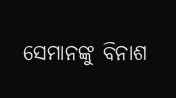ସେମାନଙ୍କୁ ବିନାଶ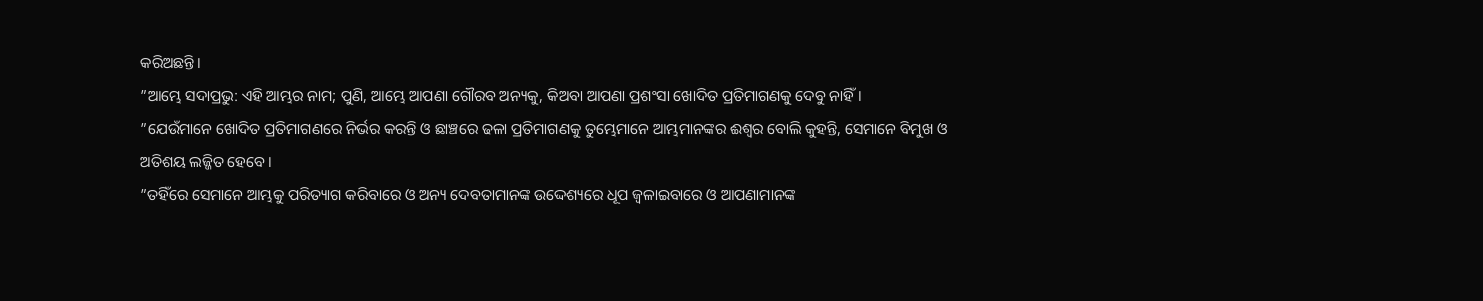କରିଅଛନ୍ତି।
”ଆମ୍ଭେ ସଦାପ୍ରଭୁ: ଏହି ଆମ୍ଭର ନାମ; ପୁଣି, ଆମ୍ଭେ ଆପଣା ଗୌରବ ଅନ୍ୟକୁ, କିଅବା ଆପଣା ପ୍ରଶଂସା ଖୋଦିତ ପ୍ରତିମାଗଣକୁ ଦେବୁ ନାହିଁ।
”ଯେଉଁମାନେ ଖୋଦିତ ପ୍ରତିମାଗଣରେ ନିର୍ଭର କରନ୍ତି ଓ ଛାଞ୍ଚରେ ଢଳା ପ୍ରତିମାଗଣକୁ ତୁମ୍ଭେମାନେ ଆମ୍ଭମାନଙ୍କର ଈଶ୍ୱର ବୋଲି କୁହନ୍ତି, ସେମାନେ ବିମୁଖ ଓ ଅତିଶୟ ଲଜ୍ଜିତ ହେବେ।
”ତହିଁରେ ସେମାନେ ଆମ୍ଭକୁ ପରିତ୍ୟାଗ କରିବାରେ ଓ ଅନ୍ୟ ଦେବତାମାନଙ୍କ ଉଦ୍ଦେଶ୍ୟରେ ଧୂପ ଜ୍ୱଳାଇବାରେ ଓ ଆପଣାମାନଙ୍କ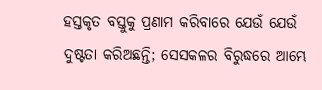ହସ୍ତକୃତ ବସ୍ତୁକୁ ପ୍ରଣାମ କରିବାରେ ଯେଉଁ ଯେଉଁ ଦୁଷ୍ଟତା କରିଅଛନ୍ତି; ସେସକଳର ବିରୁଦ୍ଧରେ ଆମ୍ଭେ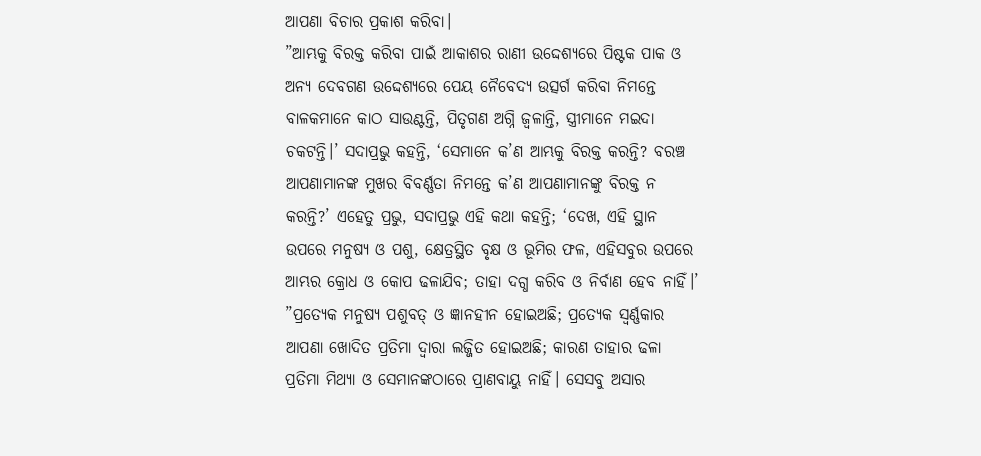ଆପଣା ବିଚାର ପ୍ରକାଶ କରିବା।
”ଆମ୍ଭକୁ ବିରକ୍ତ କରିବା ପାଇଁ ଆକାଶର ରାଣୀ ଉଦ୍ଦେଶ୍ୟରେ ପିଷ୍ଟକ ପାକ ଓ ଅନ୍ୟ ଦେବଗଣ ଉଦ୍ଦେଶ୍ୟରେ ପେୟ ନୈବେଦ୍ୟ ଉତ୍ସର୍ଗ କରିବା ନିମନ୍ତେ ବାଳକମାନେ କାଠ ସାଉଣ୍ଟନ୍ତି, ପିତୃଗଣ ଅଗ୍ନି ଜ୍ୱଳାନ୍ତି, ସ୍ତ୍ରୀମାନେ ମଇଦା ଚକଟନ୍ତି।’ ସଦାପ୍ରଭୁ କହନ୍ତି, ‘ସେମାନେ କ’ଣ ଆମ୍ଭକୁ ବିରକ୍ତ କରନ୍ତି? ବରଞ୍ଚ ଆପଣାମାନଙ୍କ ମୁଖର ବିବର୍ଣ୍ଣତା ନିମନ୍ତେ କ’ଣ ଆପଣାମାନଙ୍କୁ ବିରକ୍ତ ନ କରନ୍ତି?’ ଏହେତୁ ପ୍ରଭୁ, ସଦାପ୍ରଭୁ ଏହି କଥା କହନ୍ତି; ‘ଦେଖ, ଏହି ସ୍ଥାନ ଉପରେ ମନୁଷ୍ୟ ଓ ପଶୁ, କ୍ଷେତ୍ରସ୍ଥିତ ବୃକ୍ଷ ଓ ଭୂମିର ଫଳ, ଏହିସବୁର ଉପରେ ଆମ୍ଭର କ୍ରୋଧ ଓ କୋପ ଢଳାଯିବ; ତାହା ଦଗ୍ଧ କରିବ ଓ ନିର୍ବାଣ ହେବ ନାହିଁ।’
”ପ୍ରତ୍ୟେକ ମନୁଷ୍ୟ ପଶୁବତ୍ ଓ ଜ୍ଞାନହୀନ ହୋଇଅଛି; ପ୍ରତ୍ୟେକ ସ୍ୱର୍ଣ୍ଣକାର ଆପଣା ଖୋଦିତ ପ୍ରତିମା ଦ୍ୱାରା ଲଜ୍ଜିତ ହୋଇଅଛି; କାରଣ ତାହାର ଢଳା ପ୍ରତିମା ମିଥ୍ୟା ଓ ସେମାନଙ୍କଠାରେ ପ୍ରାଣବାୟୁ ନାହିଁ। ସେସବୁ ଅସାର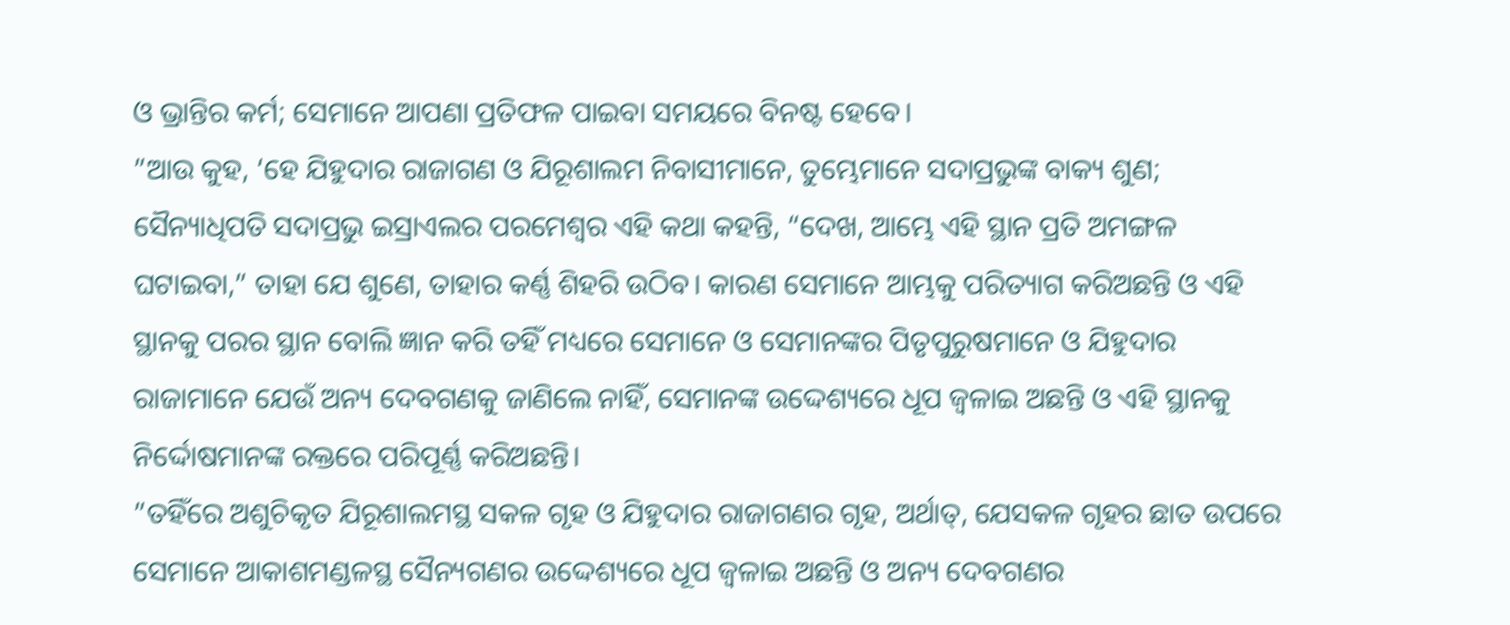ଓ ଭ୍ରାନ୍ତିର କର୍ମ; ସେମାନେ ଆପଣା ପ୍ରତିଫଳ ପାଇବା ସମୟରେ ବିନଷ୍ଟ ହେବେ।
”ଆଉ କୁହ, ‘ହେ ଯିହୁଦାର ରାଜାଗଣ ଓ ଯିରୂଶାଲମ ନିବାସୀମାନେ, ତୁମ୍ଭେମାନେ ସଦାପ୍ରଭୁଙ୍କ ବାକ୍ୟ ଶୁଣ; ସୈନ୍ୟାଧିପତି ସଦାପ୍ରଭୁ ଇସ୍ରାଏଲର ପରମେଶ୍ୱର ଏହି କଥା କହନ୍ତି, “ଦେଖ, ଆମ୍ଭେ ଏହି ସ୍ଥାନ ପ୍ରତି ଅମଙ୍ଗଳ ଘଟାଇବା,” ତାହା ଯେ ଶୁଣେ, ତାହାର କର୍ଣ୍ଣ ଶିହରି ଉଠିବ। କାରଣ ସେମାନେ ଆମ୍ଭକୁ ପରିତ୍ୟାଗ କରିଅଛନ୍ତି ଓ ଏହି ସ୍ଥାନକୁ ପରର ସ୍ଥାନ ବୋଲି ଜ୍ଞାନ କରି ତହିଁ ମଧ୍ୟରେ ସେମାନେ ଓ ସେମାନଙ୍କର ପିତୃପୁରୁଷମାନେ ଓ ଯିହୁଦାର ରାଜାମାନେ ଯେଉଁ ଅନ୍ୟ ଦେବଗଣକୁ ଜାଣିଲେ ନାହିଁ, ସେମାନଙ୍କ ଉଦ୍ଦେଶ୍ୟରେ ଧୂପ ଜ୍ୱଳାଇ ଅଛନ୍ତି ଓ ଏହି ସ୍ଥାନକୁ ନିର୍ଦ୍ଦୋଷମାନଙ୍କ ରକ୍ତରେ ପରିପୂର୍ଣ୍ଣ କରିଅଛନ୍ତି।
”ତହିଁରେ ଅଶୁଚିକୃତ ଯିରୂଶାଲମସ୍ଥ ସକଳ ଗୃହ ଓ ଯିହୁଦାର ରାଜାଗଣର ଗୃହ, ଅର୍ଥାତ୍, ଯେସକଳ ଗୃହର ଛାତ ଉପରେ ସେମାନେ ଆକାଶମଣ୍ଡଳସ୍ଥ ସୈନ୍ୟଗଣର ଉଦ୍ଦେଶ୍ୟରେ ଧୂପ ଜ୍ୱଳାଇ ଅଛନ୍ତି ଓ ଅନ୍ୟ ଦେବଗଣର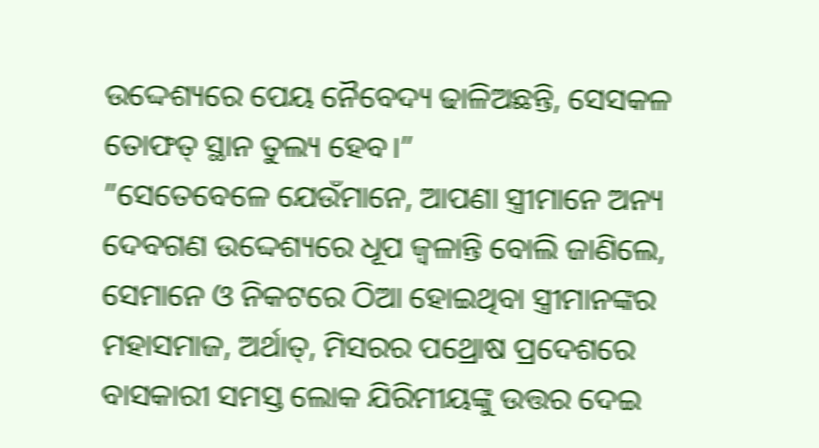ଉଦ୍ଦେଶ୍ୟରେ ପେୟ ନୈବେଦ୍ୟ ଢାଳିଅଛନ୍ତି, ସେସକଳ ତୋଫତ୍ ସ୍ଥାନ ତୁଲ୍ୟ ହେବ।”
”ସେତେବେଳେ ଯେଉଁମାନେ, ଆପଣା ସ୍ତ୍ରୀମାନେ ଅନ୍ୟ ଦେବଗଣ ଉଦ୍ଦେଶ୍ୟରେ ଧୂପ ଜ୍ୱଳାନ୍ତି ବୋଲି ଜାଣିଲେ, ସେମାନେ ଓ ନିକଟରେ ଠିଆ ହୋଇଥିବା ସ୍ତ୍ରୀମାନଙ୍କର ମହାସମାଜ, ଅର୍ଥାତ୍, ମିସରର ପଥ୍ରୋଷ ପ୍ରଦେଶରେ ବାସକାରୀ ସମସ୍ତ ଲୋକ ଯିରିମୀୟଙ୍କୁ ଉତ୍ତର ଦେଇ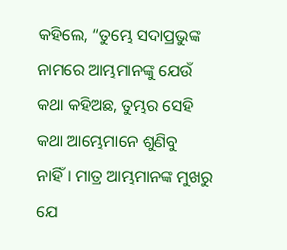କହିଲେ, “ତୁମ୍ଭେ ସଦାପ୍ରଭୁଙ୍କ ନାମରେ ଆମ୍ଭମାନଙ୍କୁ ଯେଉଁ କଥା କହିଅଛ, ତୁମ୍ଭର ସେହି କଥା ଆମ୍ଭେମାନେ ଶୁଣିବୁ ନାହିଁ। ମାତ୍ର ଆମ୍ଭମାନଙ୍କ ମୁଖରୁ ଯେ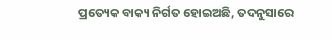ପ୍ରତ୍ୟେକ ବାକ୍ୟ ନିର୍ଗତ ହୋଇଅଛି, ତଦନୁସାରେ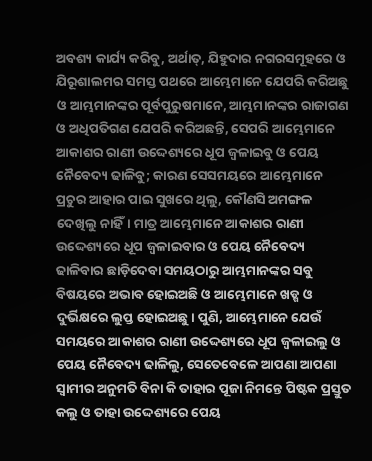ଅବଶ୍ୟ କାର୍ଯ୍ୟ କରିବୁ, ଅର୍ଥାତ୍, ଯିହୁଦାର ନଗରସମୂହରେ ଓ ଯିରୂଶାଲମର ସମସ୍ତ ପଥରେ ଆମ୍ଭେମାନେ ଯେପରି କରିଅଛୁ ଓ ଆମ୍ଭମାନଙ୍କର ପୂର୍ବପୁରୁଷମାନେ, ଆମ୍ଭମାନଙ୍କର ରାଜାଗଣ ଓ ଅଧିପତିଗଣ ଯେପରି କରିଅଛନ୍ତି, ସେପରି ଆମ୍ଭେମାନେ ଆକାଶର ରାଣୀ ଉଦ୍ଦେଶ୍ୟରେ ଧୂପ ଜ୍ୱଳାଇବୁ ଓ ପେୟ ନୈବେଦ୍ୟ ଢାଳିବୁ; କାରଣ ସେସମୟରେ ଆମ୍ଭେମାନେ ପ୍ରଚୁର ଆହାର ପାଇ ସୁଖରେ ଥିଲୁ, କୌଣସି ଅମଙ୍ଗଳ ଦେଖିଲୁ ନାହିଁ। ମାତ୍ର ଆମ୍ଭେମାନେ ଆକାଶର ରାଣୀ ଉଦ୍ଦେଶ୍ୟରେ ଧୂପ ଜ୍ୱଳାଇବାର ଓ ପେୟ ନୈବେଦ୍ୟ ଢାଳିବାର ଛାଡ଼ିଦେବା ସମୟଠାରୁ ଆମ୍ଭମାନଙ୍କର ସବୁ ବିଷୟରେ ଅଭାବ ହୋଇଅଛି ଓ ଆମ୍ଭେମାନେ ଖଡ୍ଗ ଓ ଦୁର୍ଭିକ୍ଷରେ ଲୁପ୍ତ ହୋଇଅଛୁ। ପୁଣି, ଆମ୍ଭେମାନେ ଯେଉଁ ସମୟରେ ଆକାଶର ରାଣୀ ଉଦ୍ଦେଶ୍ୟରେ ଧୂପ ଜ୍ୱଳାଇଲୁ ଓ ପେୟ ନୈବେଦ୍ୟ ଢାଳିଲୁ, ସେତେବେଳେ ଆପଣା ଆପଣା ସ୍ୱାମୀର ଅନୁମତି ବିନା କି ତାହାର ପୂଜା ନିମନ୍ତେ ପିଷ୍ଟକ ପ୍ରସ୍ତୁତ କଲୁ ଓ ତାହା ଉଦ୍ଦେଶ୍ୟରେ ପେୟ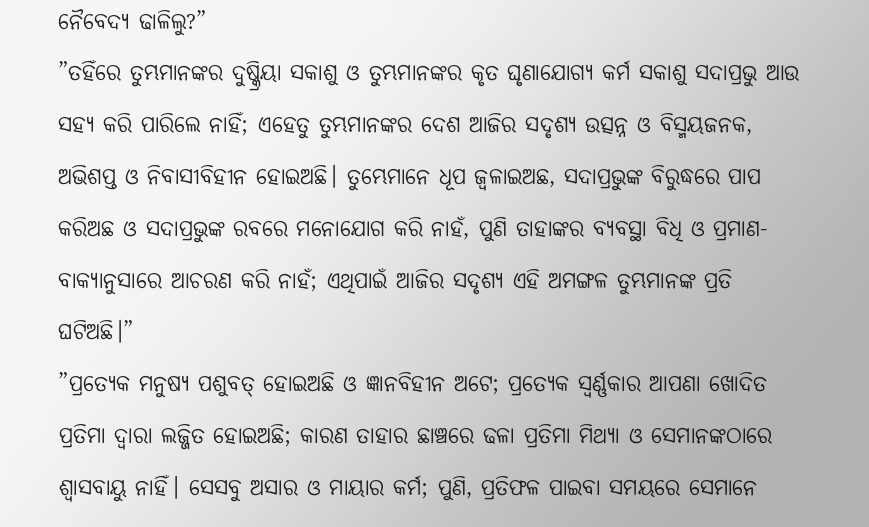ନୈବେଦ୍ୟ ଢାଳିଲୁ?”
”ତହିଁରେ ତୁମ୍ଭମାନଙ୍କର ଦୁଷ୍କ୍ରିୟା ସକାଶୁ ଓ ତୁମ୍ଭମାନଙ୍କର କୃତ ଘୃଣାଯୋଗ୍ୟ କର୍ମ ସକାଶୁ ସଦାପ୍ରଭୁ ଆଉ ସହ୍ୟ କରି ପାରିଲେ ନାହିଁ; ଏହେତୁ ତୁମ୍ଭମାନଙ୍କର ଦେଶ ଆଜିର ସଦୃଶ୍ୟ ଉତ୍ସନ୍ନ ଓ ବିସ୍ମୟଜନକ, ଅଭିଶପ୍ତ ଓ ନିବାସୀବିହୀନ ହୋଇଅଛି। ତୁମ୍ଭେମାନେ ଧୂପ ଜ୍ୱଳାଇଅଛ, ସଦାପ୍ରଭୁଙ୍କ ବିରୁଦ୍ଧରେ ପାପ କରିଅଛ ଓ ସଦାପ୍ରଭୁଙ୍କ ରବରେ ମନୋଯୋଗ କରି ନାହଁ, ପୁଣି ତାହାଙ୍କର ବ୍ୟବସ୍ଥା ବିଧି ଓ ପ୍ରମାଣ-ବାକ୍ୟାନୁସାରେ ଆଚରଣ କରି ନାହଁ; ଏଥିପାଇଁ ଆଜିର ସଦୃଶ୍ୟ ଏହି ଅମଙ୍ଗଳ ତୁମ୍ଭମାନଙ୍କ ପ୍ରତି ଘଟିଅଛି।”
”ପ୍ରତ୍ୟେକ ମନୁଷ୍ୟ ପଶୁବତ୍ ହୋଇଅଛି ଓ ଜ୍ଞାନବିହୀନ ଅଟେ; ପ୍ରତ୍ୟେକ ସ୍ୱର୍ଣ୍ଣକାର ଆପଣା ଖୋଦିତ ପ୍ରତିମା ଦ୍ୱାରା ଲଜ୍ଜିତ ହୋଇଅଛି; କାରଣ ତାହାର ଛାଞ୍ଚରେ ଢଳା ପ୍ରତିମା ମିଥ୍ୟା ଓ ସେମାନଙ୍କଠାରେ ଶ୍ୱାସବାୟୁ ନାହିଁ। ସେସବୁ ଅସାର ଓ ମାୟାର କର୍ମ; ପୁଣି, ପ୍ରତିଫଳ ପାଇବା ସମୟରେ ସେମାନେ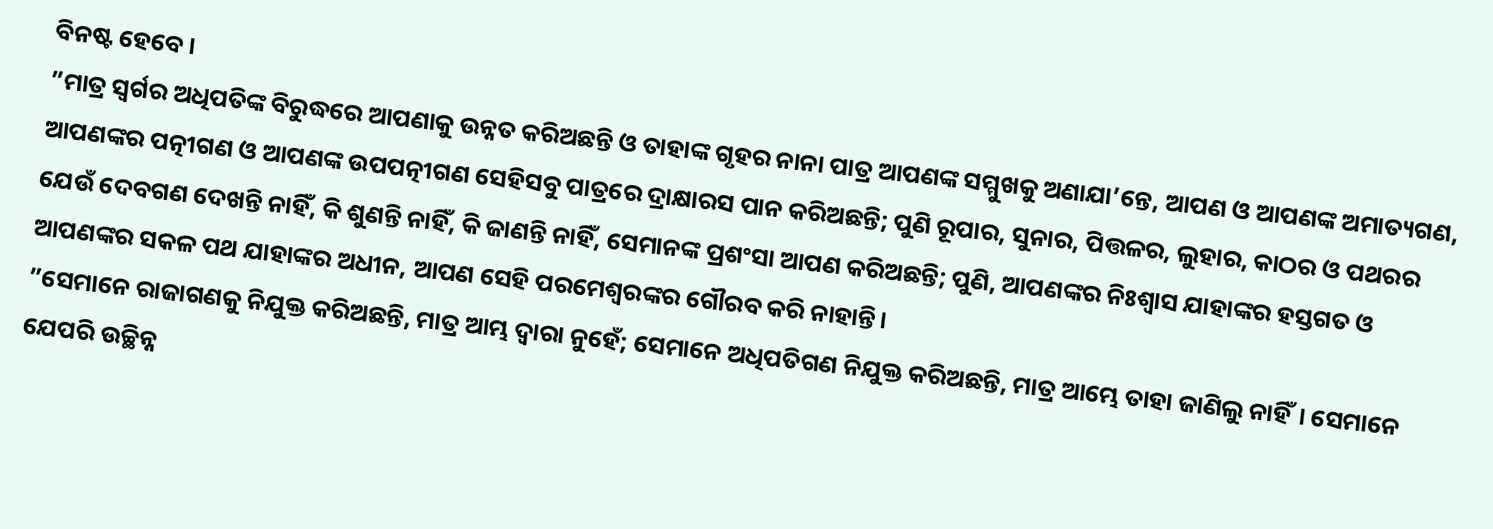ବିନଷ୍ଟ ହେବେ।
”ମାତ୍ର ସ୍ୱର୍ଗର ଅଧିପତିଙ୍କ ବିରୁଦ୍ଧରେ ଆପଣାକୁ ଉନ୍ନତ କରିଅଛନ୍ତି ଓ ତାହାଙ୍କ ଗୃହର ନାନା ପାତ୍ର ଆପଣଙ୍କ ସମ୍ମୁଖକୁ ଅଣାଯା’ନ୍ତେ, ଆପଣ ଓ ଆପଣଙ୍କ ଅମାତ୍ୟଗଣ, ଆପଣଙ୍କର ପତ୍ନୀଗଣ ଓ ଆପଣଙ୍କ ଉପପତ୍ନୀଗଣ ସେହିସବୁ ପାତ୍ରରେ ଦ୍ରାକ୍ଷାରସ ପାନ କରିଅଛନ୍ତି; ପୁଣି ରୂପାର, ସୁନାର, ପିତ୍ତଳର, ଲୁହାର, କାଠର ଓ ପଥରର ଯେଉଁ ଦେବଗଣ ଦେଖନ୍ତି ନାହିଁ, କି ଶୁଣନ୍ତି ନାହିଁ, କି ଜାଣନ୍ତି ନାହିଁ, ସେମାନଙ୍କ ପ୍ରଶଂସା ଆପଣ କରିଅଛନ୍ତି; ପୁଣି, ଆପଣଙ୍କର ନିଃଶ୍ୱାସ ଯାହାଙ୍କର ହସ୍ତଗତ ଓ ଆପଣଙ୍କର ସକଳ ପଥ ଯାହାଙ୍କର ଅଧୀନ, ଆପଣ ସେହି ପରମେଶ୍ୱରଙ୍କର ଗୌରବ କରି ନାହାନ୍ତି।
”ସେମାନେ ରାଜାଗଣକୁ ନିଯୁକ୍ତ କରିଅଛନ୍ତି, ମାତ୍ର ଆମ୍ଭ ଦ୍ୱାରା ନୁହେଁ; ସେମାନେ ଅଧିପତିଗଣ ନିଯୁକ୍ତ କରିଅଛନ୍ତି, ମାତ୍ର ଆମ୍ଭେ ତାହା ଜାଣିଲୁ ନାହିଁ। ସେମାନେ ଯେପରି ଉଚ୍ଛିନ୍ନ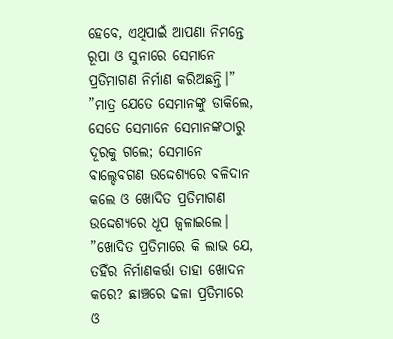ହେବେ, ଏଥିପାଇଁ ଆପଣା ନିମନ୍ତେ ରୂପା ଓ ସୁନାରେ ସେମାନେ ପ୍ରତିମାଗଣ ନିର୍ମାଣ କରିଅଛନ୍ତି।”
”ମାତ୍ର ଯେତେ ସେମାନଙ୍କୁ ଡାକିଲେ, ସେତେ ସେମାନେ ସେମାନଙ୍କଠାରୁ ଦୂରକୁ ଗଲେ; ସେମାନେ ବାଲ୍ଦେବଗଣ ଉଦ୍ଦେଶ୍ୟରେ ବଳିଦାନ କଲେ ଓ ଖୋଦିତ ପ୍ରତିମାଗଣ ଉଦ୍ଦେଶ୍ୟରେ ଧୂପ ଜ୍ୱଳାଇଲେ।
”ଖୋଦିତ ପ୍ରତିମାରେ କି ଲାଭ ଯେ, ତହିଁର ନିର୍ମାଣକର୍ତ୍ତା ତାହା ଖୋଦନ କରେ? ଛାଞ୍ଚରେ ଢଳା ପ୍ରତିମାରେ ଓ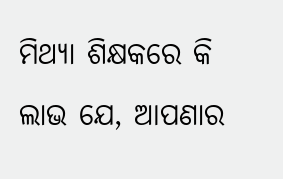ମିଥ୍ୟା ଶିକ୍ଷକରେ କି ଲାଭ ଯେ, ଆପଣାର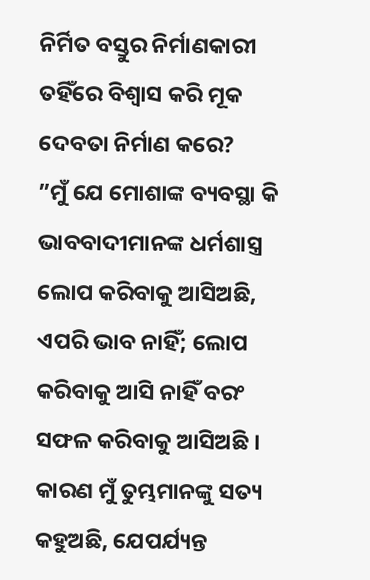ନିର୍ମିତ ବସ୍ତୁର ନିର୍ମାଣକାରୀ ତହିଁରେ ବିଶ୍ୱାସ କରି ମୂକ ଦେବତା ନିର୍ମାଣ କରେ?
”ମୁଁ ଯେ ମୋଶାଙ୍କ ବ୍ୟବସ୍ଥା କି ଭାବବାଦୀମାନଙ୍କ ଧର୍ମଶାସ୍ତ୍ର ଲୋପ କରିବାକୁ ଆସିଅଛି, ଏପରି ଭାବ ନାହିଁ; ଲୋପ କରିବାକୁ ଆସି ନାହିଁ ବରଂ ସଫଳ କରିବାକୁ ଆସିଅଛି । କାରଣ ମୁଁ ତୁମ୍ଭମାନଙ୍କୁ ସତ୍ୟ କହୁଅଛି, ଯେପର୍ଯ୍ୟନ୍ତ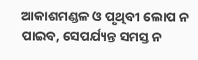ଆକାଶମଣ୍ଡଳ ଓ ପୃଥିବୀ ଲୋପ ନ ପାଇବ, ସେପର୍ଯ୍ୟନ୍ତ ସମସ୍ତ ନ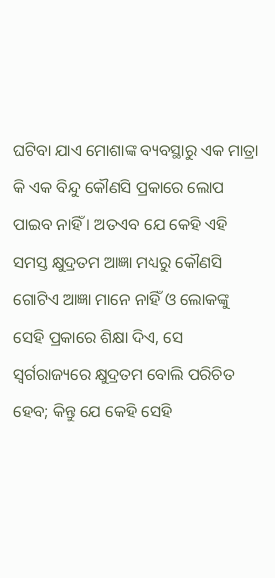ଘଟିବା ଯାଏ ମୋଶାଙ୍କ ବ୍ୟବସ୍ଥାରୁ ଏକ ମାତ୍ରା କି ଏକ ବିନ୍ଦୁ କୌଣସି ପ୍ରକାରେ ଲୋପ ପାଇବ ନାହିଁ । ଅତଏବ ଯେ କେହି ଏହି ସମସ୍ତ କ୍ଷୁଦ୍ରତମ ଆଜ୍ଞା ମଧ୍ୟରୁ କୌଣସି ଗୋଟିଏ ଆଜ୍ଞା ମାନେ ନାହିଁ ଓ ଲୋକଙ୍କୁ ସେହି ପ୍ରକାରେ ଶିକ୍ଷା ଦିଏ, ସେ ସ୍ୱର୍ଗରାଜ୍ୟରେ କ୍ଷୁଦ୍ରତମ ବୋଲି ପରିଚିତ ହେବ; କିନ୍ତୁ ଯେ କେହି ସେହି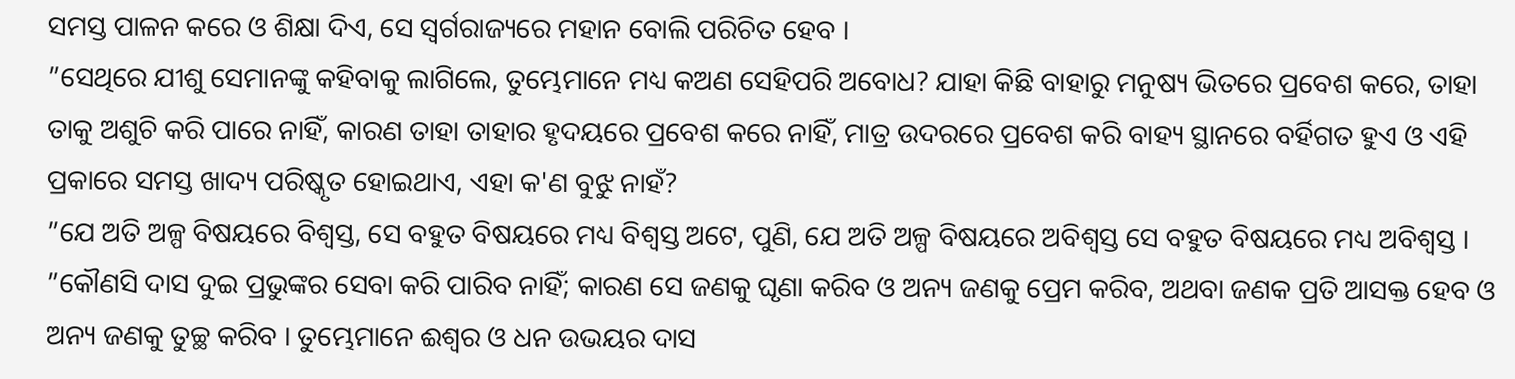ସମସ୍ତ ପାଳନ କରେ ଓ ଶିକ୍ଷା ଦିଏ, ସେ ସ୍ୱର୍ଗରାଜ୍ୟରେ ମହାନ ବୋଲି ପରିଚିତ ହେବ ।
”ସେଥିରେ ଯୀଶୁ ସେମାନଙ୍କୁ କହିବାକୁ ଲାଗିଲେ, ତୁମ୍ଭେମାନେ ମଧ୍ୟ କଅଣ ସେହିପରି ଅବୋଧ? ଯାହା କିଛି ବାହାରୁ ମନୁଷ୍ୟ ଭିତରେ ପ୍ରବେଶ କରେ, ତାହା ତାକୁ ଅଶୁଚି କରି ପାରେ ନାହିଁ, କାରଣ ତାହା ତାହାର ହୃଦୟରେ ପ୍ରବେଶ କରେ ନାହିଁ, ମାତ୍ର ଉଦରରେ ପ୍ରବେଶ କରି ବାହ୍ୟ ସ୍ଥାନରେ ବର୍ହିଗତ ହୁଏ ଓ ଏହି ପ୍ରକାରେ ସମସ୍ତ ଖାଦ୍ୟ ପରିଷ୍କୃତ ହୋଇଥାଏ, ଏହା କ'ଣ ବୁଝୁ ନାହଁ?
”ଯେ ଅତି ଅଳ୍ପ ବିଷୟରେ ବିଶ୍ୱସ୍ତ, ସେ ବହୁତ ବିଷୟରେ ମଧ୍ୟ ବିଶ୍ୱସ୍ତ ଅଟେ, ପୁଣି, ଯେ ଅତି ଅଳ୍ପ ବିଷୟରେ ଅବିଶ୍ୱସ୍ତ ସେ ବହୁତ ବିଷୟରେ ମଧ୍ୟ ଅବିଶ୍ୱସ୍ତ ।
”କୌଣସି ଦାସ ଦୁଇ ପ୍ରଭୁଙ୍କର ସେବା କରି ପାରିବ ନାହିଁ; କାରଣ ସେ ଜଣକୁ ଘୃଣା କରିବ ଓ ଅନ୍ୟ ଜଣକୁ ପ୍ରେମ କରିବ, ଅଥବା ଜଣକ ପ୍ରତି ଆସକ୍ତ ହେବ ଓ ଅନ୍ୟ ଜଣକୁ ତୁଚ୍ଛ କରିବ । ତୁମ୍ଭେମାନେ ଈଶ୍ୱର ଓ ଧନ ଉଭୟର ଦାସ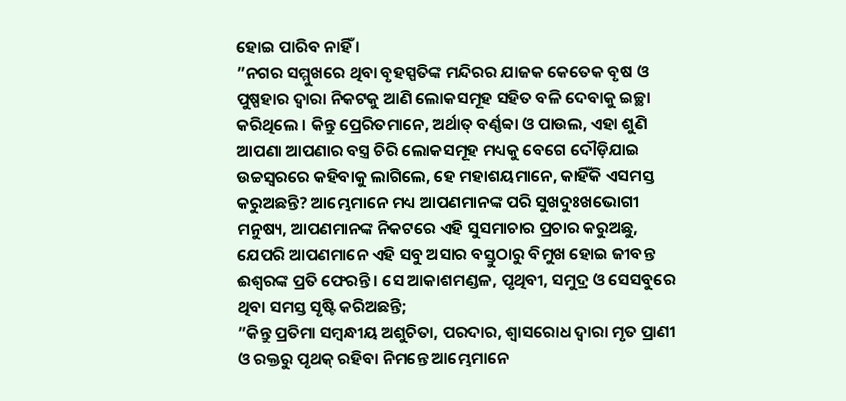ହୋଇ ପାରିବ ନାହିଁ ।
”ନଗର ସମ୍ମୁଖରେ ଥିବା ବୃହସ୍ପତିଙ୍କ ମନ୍ଦିରର ଯାଜକ କେତେକ ବୃଷ ଓ ପୁଷ୍ପହାର ଦ୍ୱାରା ନିକଟକୁ ଆଣି ଲୋକସମୂହ ସହିତ ବଳି ଦେବାକୁ ଇଚ୍ଛା କରିଥିଲେ । କିନ୍ତୁ ପ୍ରେରିତମାନେ, ଅର୍ଥାତ୍ ବର୍ଣ୍ଣବ୍ବା ଓ ପାଉଲ, ଏହା ଶୁଣି ଆପଣା ଆପଣାର ବସ୍ତ୍ର ଚିରି ଲୋକସମୂହ ମଧ୍ୟକୁ ବେଗେ ଦୌଡ଼ିଯାଇ ଉଚ୍ଚସ୍ୱରରେ କହିବାକୁ ଲାଗିଲେ, ହେ ମହାଶୟମାନେ, କାହିଁକି ଏସମସ୍ତ କରୁଅଛନ୍ତି? ଆମ୍ଭେମାନେ ମଧ୍ୟ ଆପଣମାନଙ୍କ ପରି ସୁଖଦୁଃଖଭୋଗୀ ମନୁଷ୍ୟ, ଆପଣମାନଙ୍କ ନିକଟରେ ଏହି ସୁସମାଚାର ପ୍ରଚାର କରୁଅଛୁ, ଯେପରି ଆପଣମାନେ ଏହି ସବୁ ଅସାର ବସ୍ତୁଠାରୁ ବିମୁଖ ହୋଇ ଜୀବନ୍ତ ଈଶ୍ୱରଙ୍କ ପ୍ରତି ଫେରନ୍ତି । ସେ ଆକାଶମଣ୍ଡଳ, ପୃଥିବୀ, ସମୁଦ୍ର ଓ ସେସବୁରେ ଥିବା ସମସ୍ତ ସୃଷ୍ଟି କରିଅଛନ୍ତି;
”କିନ୍ତୁ ପ୍ରତିମା ସମ୍ବନ୍ଧୀୟ ଅଶୁଚିତା, ପରଦାର, ଶ୍ୱାସରୋଧ ଦ୍ୱାରା ମୃତ ପ୍ରାଣୀ ଓ ରକ୍ତରୁ ପୃଥକ୍ ରହିବା ନିମନ୍ତେ ଆମ୍ଭେମାନେ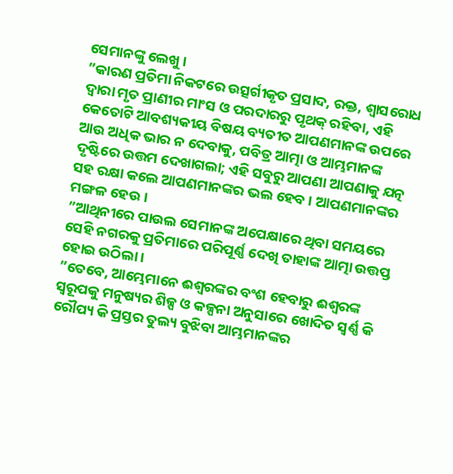ସେମାନଙ୍କୁ ଲେଖୁ ।
”କାରଣ ପ୍ରତିମା ନିକଟରେ ଉତ୍ସର୍ଗୀକୃତ ପ୍ରସାଦ, ରକ୍ତ, ଶ୍ୱାସରୋଧ ଦ୍ୱାରା ମୃତ ପ୍ରାଣୀର ମାଂସ ଓ ପରଦାରରୁ ପୃଥକ୍ ରହିବା, ଏହି କେତୋଟି ଆବଶ୍ୟକୀୟ ବିଷୟ ବ୍ୟତୀତ ଆପଣମାନଙ୍କ ଉପରେ ଆଉ ଅଧିକ ଭାର ନ ଦେବାକୁ, ପବିତ୍ର ଆତ୍ମା ଓ ଆମ୍ଭମାନଙ୍କ ଦୃଷ୍ଟିରେ ଉତ୍ତମ ଦେଖାଗଲା; ଏହି ସବୁରୁ ଆପଣା ଆପଣାକୁ ଯତ୍ନ ସହ ରକ୍ଷା କଲେ ଆପଣମାନଙ୍କର ଭଲ ହେବ । ଆପଣମାନଙ୍କର ମଙ୍ଗଳ ହେଉ ।
”ଆଥିନୀରେ ପାଉଲ ସେମାନଙ୍କ ଅପେକ୍ଷାରେ ଥିବା ସମୟରେ ସେହି ନଗରକୁ ପ୍ରତିମାରେ ପରିପୂର୍ଣ୍ଣ ଦେଖି ତାହାଙ୍କ ଆତ୍ମା ଉତ୍ତପ୍ତ ହୋଇ ଉଠିଲା ।
”ତେବେ, ଆମ୍ଭେମାନେ ଈଶ୍ୱରଙ୍କର ବଂଶ ହେବାରୁ ଈଶ୍ୱରଙ୍କ ସ୍ୱରୂପକୁ ମନୁଷ୍ୟର ଶିଳ୍ପ ଓ କଳ୍ପନା ଅନୁସାରେ ଖୋଦିତ ସ୍ୱର୍ଣ୍ଣ କି ରୌପ୍ୟ କି ପ୍ରସ୍ତର ତୁଲ୍ୟ ବୁଝିବା ଆମ୍ଭମାନଙ୍କର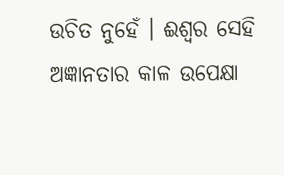ଉଚିତ ନୁହେଁ । ଈଶ୍ୱର ସେହି ଅଜ୍ଞାନତାର କାଳ ଉପେକ୍ଷା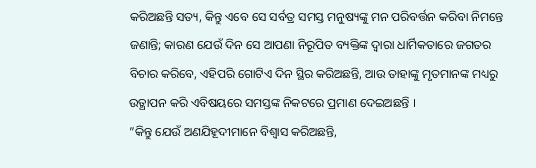କରିଅଛନ୍ତି ସତ୍ୟ, କିନ୍ତୁ ଏବେ ସେ ସର୍ବତ୍ର ସମସ୍ତ ମନୁଷ୍ୟଙ୍କୁ ମନ ପରିବର୍ତ୍ତନ କରିବା ନିମନ୍ତେ ଜଣାନ୍ତି; କାରଣ ଯେଉଁ ଦିନ ସେ ଆପଣା ନିରୂପିତ ବ୍ୟକ୍ତିଙ୍କ ଦ୍ୱାରା ଧାର୍ମିକତାରେ ଜଗତର ବିଚାର କରିବେ, ଏହିପରି ଗୋଟିଏ ଦିନ ସ୍ଥିର କରିଅଛନ୍ତି, ଆଉ ତାହାଙ୍କୁ ମୃତମାନଙ୍କ ମଧ୍ୟରୁ ଉତ୍ଥାପନ କରି ଏବିଷୟରେ ସମସ୍ତଙ୍କ ନିକଟରେ ପ୍ରମାଣ ଦେଇଅଛନ୍ତି ।
”କିନ୍ତୁ ଯେଉଁ ଅଣଯିହୂଦୀମାନେ ବିଶ୍ୱାସ କରିଅଛନ୍ତି,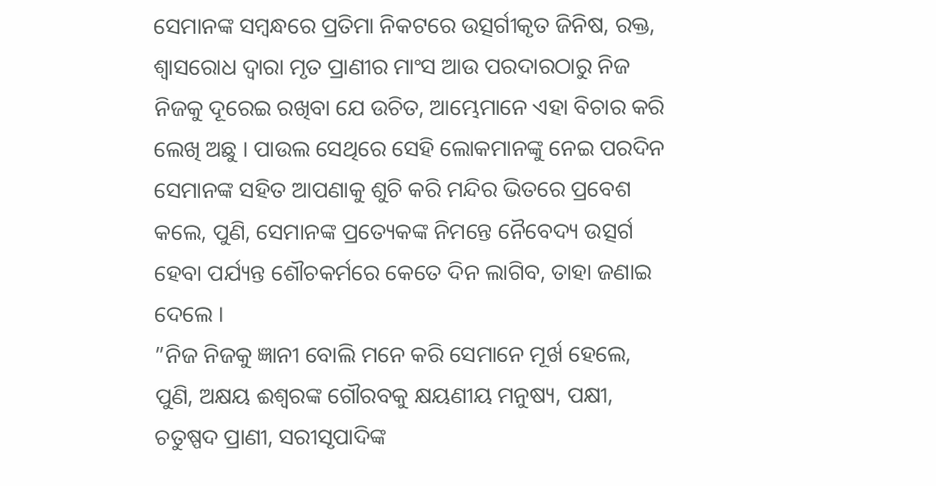ସେମାନଙ୍କ ସମ୍ବନ୍ଧରେ ପ୍ରତିମା ନିକଟରେ ଉତ୍ସର୍ଗୀକୃତ ଜିନିଷ, ରକ୍ତ, ଶ୍ୱାସରୋଧ ଦ୍ୱାରା ମୃତ ପ୍ରାଣୀର ମାଂସ ଆଉ ପରଦାରଠାରୁ ନିଜ ନିଜକୁ ଦୂରେଇ ରଖିବା ଯେ ଉଚିତ, ଆମ୍ଭେମାନେ ଏହା ବିଚାର କରି ଲେଖି ଅଛୁ । ପାଉଲ ସେଥିରେ ସେହି ଲୋକମାନଙ୍କୁ ନେଇ ପରଦିନ ସେମାନଙ୍କ ସହିତ ଆପଣାକୁ ଶୁଚି କରି ମନ୍ଦିର ଭିତରେ ପ୍ରବେଶ କଲେ, ପୁଣି, ସେମାନଙ୍କ ପ୍ରତ୍ୟେକଙ୍କ ନିମନ୍ତେ ନୈବେଦ୍ୟ ଉତ୍ସର୍ଗ ହେବା ପର୍ଯ୍ୟନ୍ତ ଶୌଚକର୍ମରେ କେତେ ଦିନ ଲାଗିବ, ତାହା ଜଣାଇ ଦେଲେ ।
”ନିଜ ନିଜକୁ ଜ୍ଞାନୀ ବୋଲି ମନେ କରି ସେମାନେ ମୂର୍ଖ ହେଲେ, ପୁଣି, ଅକ୍ଷୟ ଈଶ୍ୱରଙ୍କ ଗୌରବକୁ କ୍ଷୟଣୀୟ ମନୁଷ୍ୟ, ପକ୍ଷୀ, ଚତୁଷ୍ପଦ ପ୍ରାଣୀ, ସରୀସୃପାଦିଙ୍କ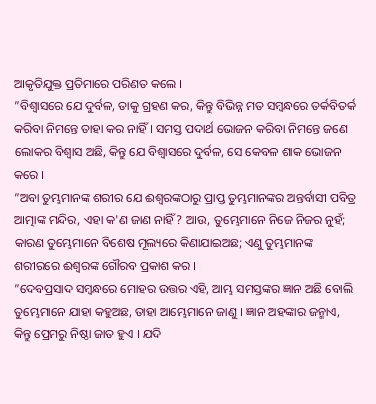ଆକୃତିଯୁକ୍ତ ପ୍ରତିମାରେ ପରିଣତ କଲେ ।
”ବିଶ୍ୱାସରେ ଯେ ଦୁର୍ବଳ, ତାକୁ ଗ୍ରହଣ କର, କିନ୍ତୁ ବିଭିନ୍ନ ମତ ସମ୍ବନ୍ଧରେ ତର୍କବିତର୍କ କରିବା ନିମନ୍ତେ ତାହା କର ନାହିଁ । ସମସ୍ତ ପଦାର୍ଥ ଭୋଜନ କରିବା ନିମନ୍ତେ ଜଣେ ଲୋକର ବିଶ୍ୱାସ ଅଛି, କିନ୍ତୁ ଯେ ବିଶ୍ୱାସରେ ଦୁର୍ବଳ, ସେ କେବଳ ଶାକ ଭୋଜନ କରେ ।
”ଅବା ତୁମ୍ଭମାନଙ୍କ ଶରୀର ଯେ ଈଶ୍ୱରଙ୍କଠାରୁ ପ୍ରାପ୍ତ ତୁମ୍ଭମାନଙ୍କର ଅନ୍ତର୍ବାସୀ ପବିତ୍ର ଆତ୍ମାଙ୍କ ମନ୍ଦିର, ଏହା କ'ଣ ଜାଣ ନାହିଁ? ଆଉ, ତୁମ୍ଭେମାନେ ନିଜେ ନିଜର ନୁହଁ; କାରଣ ତୁମ୍ଭେମାନେ ବିଶେଷ ମୂଲ୍ୟରେ କିଣାଯାଇଅଛ; ଏଣୁ ତୁମ୍ଭମାନଙ୍କ ଶରୀରରେ ଈଶ୍ୱରଙ୍କ ଗୌରବ ପ୍ରକାଶ କର ।
”ଦେବପ୍ରସାଦ ସମ୍ବନ୍ଧରେ ମୋହର ଉତ୍ତର ଏହି, ଆମ୍ଭ ସମସ୍ତଙ୍କର ଜ୍ଞାନ ଅଛି ବୋଲି ତୁମ୍ଭେମାନେ ଯାହା କହୁଅଛ, ତାହା ଆମ୍ଭେମାନେ ଜାଣୁ । ଜ୍ଞାନ ଅହଙ୍କାର ଜନ୍ମାଏ, କିନ୍ତୁ ପ୍ରେମରୁ ନିଷ୍ଠା ଜାତ ହୁଏ । ଯଦି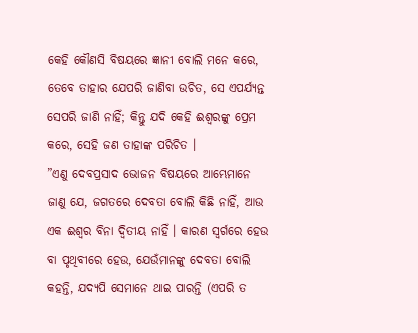କେହି କୌଣସି ବିଷୟରେ ଜ୍ଞାନୀ ବୋଲି ମନେ କରେ, ତେବେ ତାହାର ଯେପରି ଜାଣିବା ଉଚିତ, ସେ ଏପର୍ଯ୍ୟନ୍ତ ସେପରି ଜାଣି ନାହିଁ; କିନ୍ତୁ ଯଦି କେହି ଈଶ୍ୱରଙ୍କୁ ପ୍ରେମ କରେ, ସେହି ଜଣ ତାହାଙ୍କ ପରିଚିତ ।
”ଏଣୁ ଦେବପ୍ରସାଦ ଭୋଜନ ବିଷୟରେ ଆମ୍ଭେମାନେ ଜାଣୁ ଯେ, ଜଗତରେ ଦେବତା ବୋଲି କିଛି ନାହିଁ, ଆଉ ଏକ ଈଶ୍ୱର ବିନା ଦ୍ୱିତୀୟ ନାହିଁ । କାରଣ ସ୍ୱର୍ଗରେ ହେଉ ବା ପୃଥିବୀରେ ହେଉ, ଯେଉଁମାନଙ୍କୁ ଦେବତା ବୋଲି କହନ୍ତି, ଯଦ୍ୟପି ସେମାନେ ଥାଇ ପାରନ୍ତି (ଏପରି ତ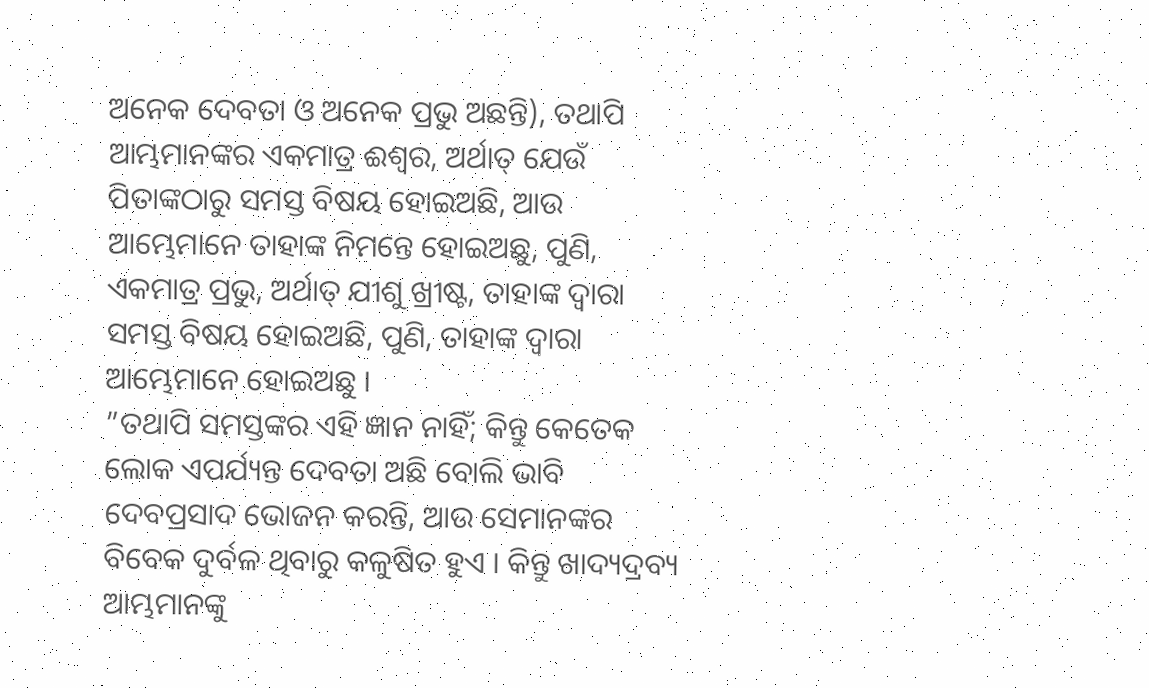ଅନେକ ଦେବତା ଓ ଅନେକ ପ୍ରଭୁ ଅଛନ୍ତି), ତଥାପି ଆମ୍ଭମାନଙ୍କର ଏକମାତ୍ର ଈଶ୍ୱର, ଅର୍ଥାତ୍ ଯେଉଁ ପିତାଙ୍କଠାରୁ ସମସ୍ତ ବିଷୟ ହୋଇଅଛି, ଆଉ ଆମ୍ଭେମାନେ ତାହାଙ୍କ ନିମନ୍ତେ ହୋଇଅଛୁ, ପୁଣି, ଏକମାତ୍ର ପ୍ରଭୁ, ଅର୍ଥାତ୍ ଯୀଶୁ ଖ୍ରୀଷ୍ଟ, ତାହାଙ୍କ ଦ୍ୱାରା ସମସ୍ତ ବିଷୟ ହୋଇଅଛି, ପୁଣି, ତାହାଙ୍କ ଦ୍ୱାରା ଆମ୍ଭେମାନେ ହୋଇଅଛୁ ।
”ତଥାପି ସମସ୍ତଙ୍କର ଏହି ଜ୍ଞାନ ନାହିଁ; କିନ୍ତୁ କେତେକ ଲୋକ ଏପର୍ଯ୍ୟନ୍ତ ଦେବତା ଅଛି ବୋଲି ଭାବି ଦେବପ୍ରସାଦ ଭୋଜନ କରନ୍ତି, ଆଉ ସେମାନଙ୍କର ବିବେକ ଦୁର୍ବଳ ଥିବାରୁ କଳୁଷିତ ହୁଏ । କିନ୍ତୁ ଖାଦ୍ୟଦ୍ରବ୍ୟ ଆମ୍ଭମାନଙ୍କୁ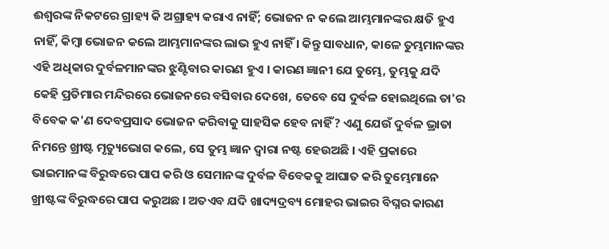ଈଶ୍ୱରଙ୍କ ନିକଟରେ ଗ୍ରାହ୍ୟ କି ଅଗ୍ରାହ୍ୟ କରାଏ ନାହିଁ; ଭୋଜନ ନ କଲେ ଆମ୍ଭମାନଙ୍କର କ୍ଷତି ହୁଏ ନାହିଁ, କିମ୍ବା ଭୋଜନ କଲେ ଆମ୍ଭମାନଙ୍କର ଲାଭ ହୁଏ ନାହିଁ । କିନ୍ତୁ ସାବଧାନ, କାଳେ ତୁମ୍ଭମାନଙ୍କର ଏହି ଅଧିକାର ଦୁର୍ବଳମାନଙ୍କର ଝୁଣ୍ଟିବାର କାରଣ ହୁଏ । କାରଣ ଜ୍ଞାନୀ ଯେ ତୁମ୍ଭେ, ତୁମ୍ଭକୁ ଯଦି କେହି ପ୍ରତିମାର ମନ୍ଦିରରେ ଭୋଜନରେ ବସିବାର ଦେଖେ, ତେବେ ସେ ଦୁର୍ବଳ ହୋଇଥିଲେ ତା'ର ବିବେକ କ'ଣ ଦେବପ୍ରସାଦ ଭୋଜନ କରିବାକୁ ସାହସିକ ହେବ ନାହିଁ? ଏଣୁ ଯେଉଁ ଦୁର୍ବଳ ଭ୍ରାତା ନିମନ୍ତେ ଖ୍ରୀଷ୍ଟ ମୃତ୍ୟୁଭୋଗ କଲେ, ସେ ତୁମ୍ଭ ଜ୍ଞାନ ଦ୍ୱାରା ନଷ୍ଟ ହେଉଅଛି । ଏହି ପ୍ରକାରେ ଭାଇମାନଙ୍କ ବିରୁଦ୍ଧରେ ପାପ କରି ଓ ସେମାନଙ୍କ ଦୁର୍ବଳ ବିବେକକୁ ଆଘାତ କରି ତୁମ୍ଭେମାନେ ଖ୍ରୀଷ୍ଟଙ୍କ ବିରୁଦ୍ଧରେ ପାପ କରୁଅଛ । ଅତଏବ ଯଦି ଖାଦ୍ୟଦ୍ରବ୍ୟ ମୋହର ଭାଇର ବିଘ୍ନର କାରଣ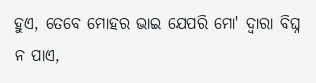ହୁଏ, ତେବେ ମୋହର ଭାଇ ଯେପରି ମୋ' ଦ୍ୱାରା ବିଘ୍ନ ନ ପାଏ,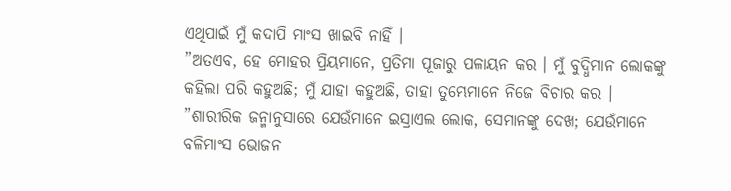ଏଥିପାଇଁ ମୁଁ କଦାପି ମାଂସ ଖାଇବି ନାହିଁ ।
”ଅତଏବ, ହେ ମୋହର ପ୍ରିୟମାନେ, ପ୍ରତିମା ପୂଜାରୁ ପଳାୟନ କର । ମୁଁ ବୁଦ୍ଧିମାନ ଲୋକଙ୍କୁ କହିଲା ପରି କହୁଅଛି; ମୁଁ ଯାହା କହୁଅଛି, ତାହା ତୁମ୍ଭେମାନେ ନିଜେ ବିଚାର କର ।
”ଶାରୀରିକ ଜନ୍ମାନୁସାରେ ଯେଉଁମାନେ ଇସ୍ରାଏଲ ଲୋକ, ସେମାନଙ୍କୁ ଦେଖ; ଯେଉଁମାନେ ବଳିମାଂସ ଭୋଜନ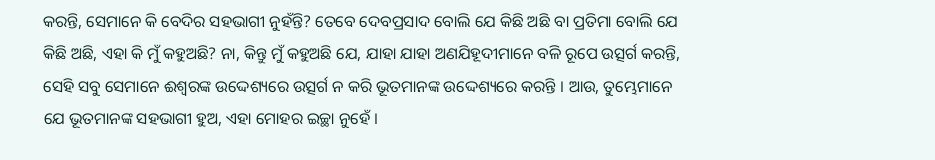କରନ୍ତି, ସେମାନେ କି ବେଦିର ସହଭାଗୀ ନୁହଁନ୍ତି? ତେବେ ଦେବପ୍ରସାଦ ବୋଲି ଯେ କିଛି ଅଛି ବା ପ୍ରତିମା ବୋଲି ଯେ କିଛି ଅଛି, ଏହା କି ମୁଁ କହୁଅଛି? ନା, କିନ୍ତୁ ମୁଁ କହୁଅଛି ଯେ, ଯାହା ଯାହା ଅଣଯିହୂଦୀମାନେ ବଳି ରୂପେ ଉତ୍ସର୍ଗ କରନ୍ତି, ସେହି ସବୁ ସେମାନେ ଈଶ୍ୱରଙ୍କ ଉଦ୍ଦେଶ୍ୟରେ ଉତ୍ସର୍ଗ ନ କରି ଭୂତମାନଙ୍କ ଉଦ୍ଦେଶ୍ୟରେ କରନ୍ତି । ଆଉ, ତୁମ୍ଭେମାନେ ଯେ ଭୂତମାନଙ୍କ ସହଭାଗୀ ହୁଅ, ଏହା ମୋହର ଇଚ୍ଛା ନୁହେଁ ।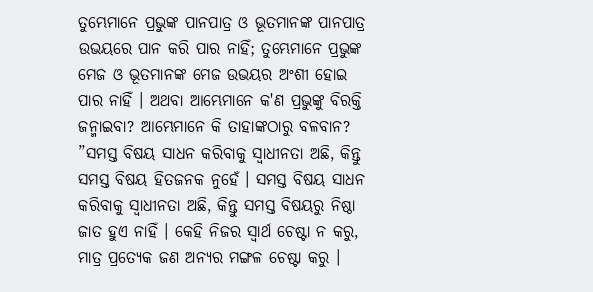ତୁମ୍ଭେମାନେ ପ୍ରଭୁଙ୍କ ପାନପାତ୍ର ଓ ଭୂତମାନଙ୍କ ପାନପାତ୍ର ଉଭୟରେ ପାନ କରି ପାର ନାହିଁ; ତୁମ୍ଭେମାନେ ପ୍ରଭୁଙ୍କ ମେଜ ଓ ଭୂତମାନଙ୍କ ମେଜ ଉଭୟର ଅଂଶୀ ହୋଇ ପାର ନାହିଁ । ଅଥବା ଆମ୍ଭେମାନେ କ'ଣ ପ୍ରଭୁଙ୍କୁ ବିରକ୍ତି ଜନ୍ମାଇବା? ଆମ୍ଭେମାନେ କି ତାହାଙ୍କଠାରୁ ବଳବାନ?
”ସମସ୍ତ ବିଷୟ ସାଧନ କରିବାକୁ ସ୍ୱାଧୀନତା ଅଛି, କିନ୍ତୁ ସମସ୍ତ ବିଷୟ ହିତଜନକ ନୁହେଁ । ସମସ୍ତ ବିଷୟ ସାଧନ କରିବାକୁ ସ୍ୱାଧୀନତା ଅଛି, କିନ୍ତୁ ସମସ୍ତ ବିଷୟରୁ ନିଷ୍ଠା ଜାତ ହୁଏ ନାହିଁ । କେହି ନିଜର ସ୍ୱାର୍ଥ ଚେଷ୍ଟା ନ କରୁ, ମାତ୍ର ପ୍ରତ୍ୟେକ ଜଣ ଅନ୍ୟର ମଙ୍ଗଳ ଚେଷ୍ଟା କରୁ ।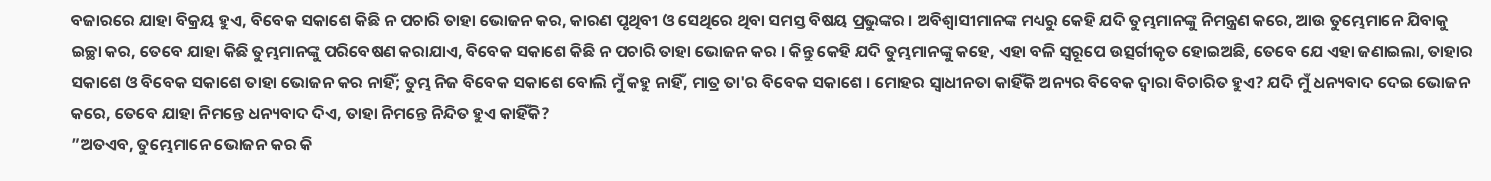ବଜାରରେ ଯାହା ବିକ୍ରୟ ହୁଏ, ବିବେକ ସକାଶେ କିଛି ନ ପଚାରି ତାହା ଭୋଜନ କର, କାରଣ ପୃଥିବୀ ଓ ସେଥିରେ ଥିବା ସମସ୍ତ ବିଷୟ ପ୍ରଭୁଙ୍କର । ଅବିଶ୍ୱାସୀମାନଙ୍କ ମଧ୍ୟରୁ କେହି ଯଦି ତୁମ୍ଭମାନଙ୍କୁ ନିମନ୍ତ୍ରଣ କରେ, ଆଉ ତୁମ୍ଭେମାନେ ଯିବାକୁ ଇଚ୍ଛା କର, ତେବେ ଯାହା କିଛି ତୁମ୍ଭମାନଙ୍କୁ ପରିବେଷଣ କରାଯାଏ, ବିବେକ ସକାଶେ କିଛି ନ ପଚାରି ତାହା ଭୋଜନ କର । କିନ୍ତୁ କେହି ଯଦି ତୁମ୍ଭମାନଙ୍କୁ କହେ, ଏହା ବଳି ସ୍ୱରୂପେ ଉତ୍ସର୍ଗୀକୃତ ହୋଇଅଛି, ତେବେ ଯେ ଏହା ଜଣାଇଲା, ତାହାର ସକାଶେ ଓ ବିବେକ ସକାଶେ ତାହା ଭୋଜନ କର ନାହିଁ; ତୁମ୍ଭ ନିଜ ବିବେକ ସକାଶେ ବୋଲି ମୁଁ କହୁ ନାହିଁ, ମାତ୍ର ତା'ର ବିବେକ ସକାଶେ । ମୋହର ସ୍ୱାଧୀନତା କାହିଁକି ଅନ୍ୟର ବିବେକ ଦ୍ୱାରା ବିଚାରିତ ହୁଏ? ଯଦି ମୁଁ ଧନ୍ୟବାଦ ଦେଇ ଭୋଜନ କରେ, ତେବେ ଯାହା ନିମନ୍ତେ ଧନ୍ୟବାଦ ଦିଏ, ତାହା ନିମନ୍ତେ ନିନ୍ଦିତ ହୁଏ କାହିଁକି?
”ଅତଏବ, ତୁମ୍ଭେମାନେ ଭୋଜନ କର କି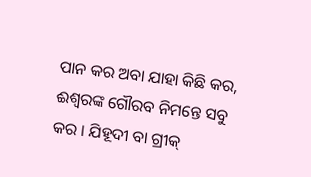ପାନ କର ଅବା ଯାହା କିଛି କର, ଈଶ୍ୱରଙ୍କ ଗୌରବ ନିମନ୍ତେ ସବୁ କର । ଯିହୂଦୀ ବା ଗ୍ରୀକ୍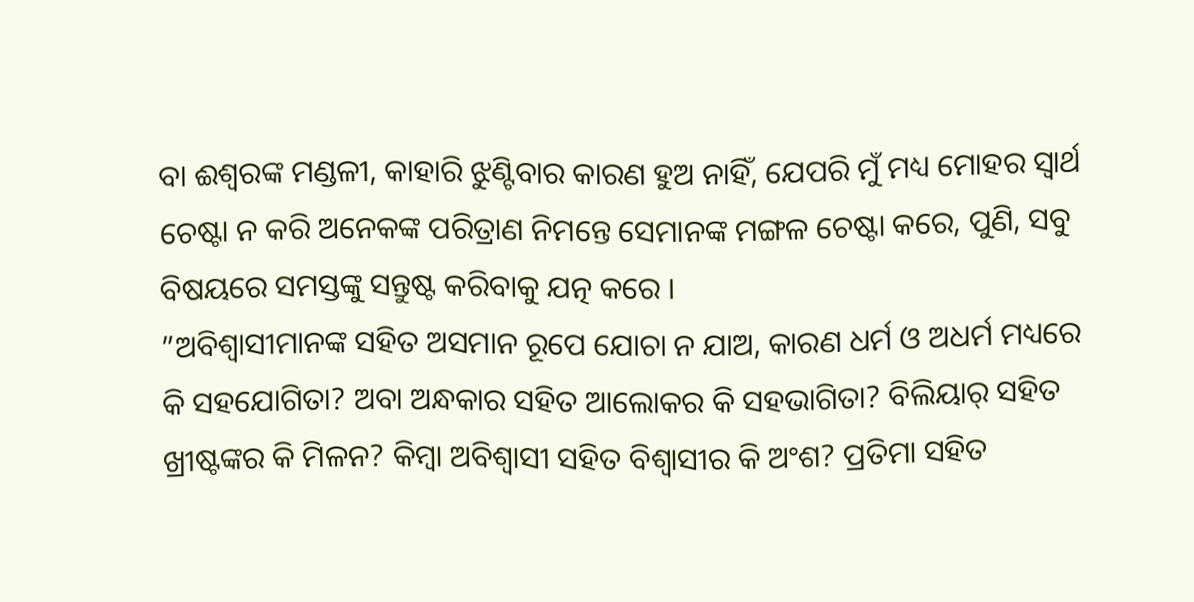ବା ଈଶ୍ୱରଙ୍କ ମଣ୍ଡଳୀ, କାହାରି ଝୁଣ୍ଟିବାର କାରଣ ହୁଅ ନାହିଁ, ଯେପରି ମୁଁ ମଧ୍ୟ ମୋହର ସ୍ୱାର୍ଥ ଚେଷ୍ଟା ନ କରି ଅନେକଙ୍କ ପରିତ୍ରାଣ ନିମନ୍ତେ ସେମାନଙ୍କ ମଙ୍ଗଳ ଚେଷ୍ଟା କରେ, ପୁଣି, ସବୁ ବିଷୟରେ ସମସ୍ତଙ୍କୁ ସନ୍ତୁଷ୍ଟ କରିବାକୁ ଯତ୍ନ କରେ ।
”ଅବିଶ୍ୱାସୀମାନଙ୍କ ସହିତ ଅସମାନ ରୂପେ ଯୋଚା ନ ଯାଅ, କାରଣ ଧର୍ମ ଓ ଅଧର୍ମ ମଧ୍ୟରେ କି ସହଯୋଗିତା? ଅବା ଅନ୍ଧକାର ସହିତ ଆଲୋକର କି ସହଭାଗିତା? ବିଲିୟାର୍ ସହିତ ଖ୍ରୀଷ୍ଟଙ୍କର କି ମିଳନ? କିମ୍ବା ଅବିଶ୍ୱାସୀ ସହିତ ବିଶ୍ୱାସୀର କି ଅଂଶ? ପ୍ରତିମା ସହିତ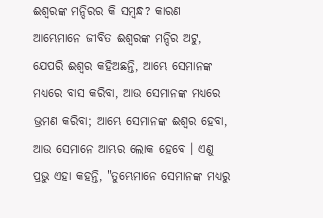ଈଶ୍ୱରଙ୍କ ମନ୍ଦିରର କି ସମ୍ବନ୍ଧ? କାରଣ ଆମ୍ଭେମାନେ ଜୀବିତ ଈଶ୍ୱରଙ୍କ ମନ୍ଦିର ଅଟୁ, ଯେପରି ଈଶ୍ୱର କହିଅଛନ୍ତି, ଆମ୍ଭେ ସେମାନଙ୍କ ମଧ୍ୟରେ ବାସ କରିବା, ଆଉ ସେମାନଙ୍କ ମଧ୍ୟରେ ଭ୍ରମଣ କରିବା; ଆମ୍ଭେ ସେମାନଙ୍କ ଈଶ୍ୱର ହେବା, ଆଉ ସେମାନେ ଆମ୍ଭର ଲୋକ ହେବେ । ଏଣୁ ପ୍ରଭୁ ଏହା କହନ୍ତି, "ତୁମ୍ଭେମାନେ ସେମାନଙ୍କ ମଧ୍ୟରୁ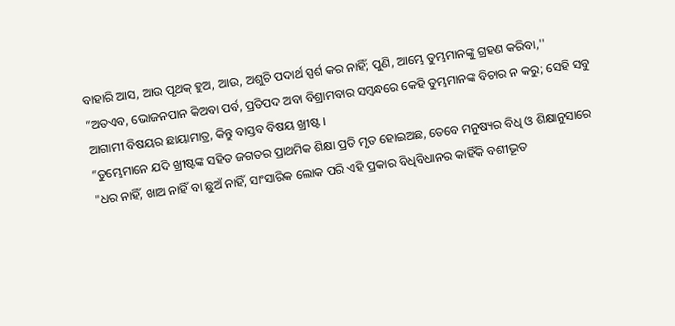ବାହାରି ଆସ, ଆଉ ପୃଥକ୍ ହୁଅ, ଆଉ, ଅଶୁଚି ପଦାର୍ଥ ସ୍ପର୍ଶ କର ନାହିଁ; ପୁଣି, ଆମ୍ଭେ ତୁମ୍ଭମାନଙ୍କୁ ଗ୍ରହଣ କରିବା,''
”ଅତଏବ, ଭୋଜନପାନ କିଅବା ପର୍ବ, ପ୍ରତିପଦ ଅବା ବିଶ୍ରାମବାର ସମ୍ବନ୍ଧରେ କେହି ତୁମ୍ଭମାନଙ୍କ ବିଚାର ନ କରୁ; ସେହି ସବୁ ଆଗାମୀ ବିଷୟର ଛାୟାମାତ୍ର, କିନ୍ତୁ ବାସ୍ତବ ବିଷୟ ଖ୍ରୀଷ୍ଟ ।
”ତୁମ୍ଭେମାନେ ଯଦି ଖ୍ରୀଷ୍ଟଙ୍କ ସହିତ ଜଗତର ପ୍ରାଥମିକ ଶିକ୍ଷା ପ୍ରତି ମୃତ ହୋଇଅଛ, ତେବେ ମନୁଷ୍ୟର ବିଧି ଓ ଶିକ୍ଷାନୁସାରେ "ଧର ନାହିଁ, ଖାଅ ନାହିଁ ବା ଛୁଅଁ ନାହିଁ, ସାଂସାରିକ ଲୋକ ପରି ଏହି ପ୍ରକାର ବିଧିବିଧାନର କାହିଁକି ବଶୀଭୂତ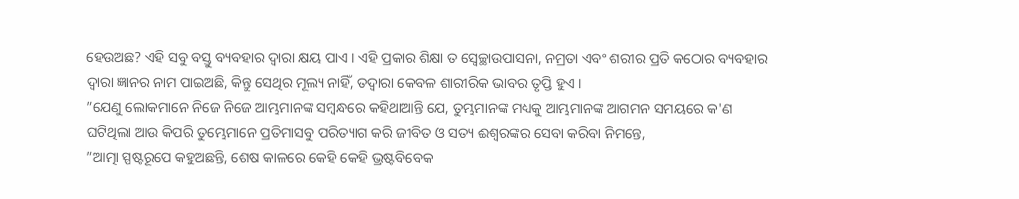ହେଉଅଛ? ଏହି ସବୁ ବସ୍ତୁ ବ୍ୟବହାର ଦ୍ୱାରା କ୍ଷୟ ପାଏ । ଏହି ପ୍ରକାର ଶିକ୍ଷା ତ ସ୍ୱେଚ୍ଛାଉପାସନା, ନମ୍ରତା ଏବଂ ଶରୀର ପ୍ରତି କଠୋର ବ୍ୟବହାର ଦ୍ୱାରା ଜ୍ଞାନର ନାମ ପାଇଅଛି, କିନ୍ତୁ ସେଥିର ମୂଲ୍ୟ ନାହିଁ, ତଦ୍ଵାରା କେବଳ ଶାରୀରିକ ଭାବର ତୃପ୍ତି ହୁଏ ।
”ଯେଣୁ ଲୋକମାନେ ନିଜେ ନିଜେ ଆମ୍ଭମାନଙ୍କ ସମ୍ବନ୍ଧରେ କହିଥାଆନ୍ତି ଯେ, ତୁମ୍ଭମାନଙ୍କ ମଧ୍ୟକୁ ଆମ୍ଭମାନଙ୍କ ଆଗମନ ସମୟରେ କ'ଣ ଘଟିଥିଲା ଆଉ କିପରି ତୁମ୍ଭେମାନେ ପ୍ରତିମାସବୁ ପରିତ୍ୟାଗ କରି ଜୀବିତ ଓ ସତ୍ୟ ଈଶ୍ୱରଙ୍କର ସେବା କରିବା ନିମନ୍ତେ,
”ଆତ୍ମା ସ୍ପଷ୍ଟରୂପେ କହୁଅଛନ୍ତି, ଶେଷ କାଳରେ କେହି କେହି ଭ୍ରଷ୍ଟବିବେକ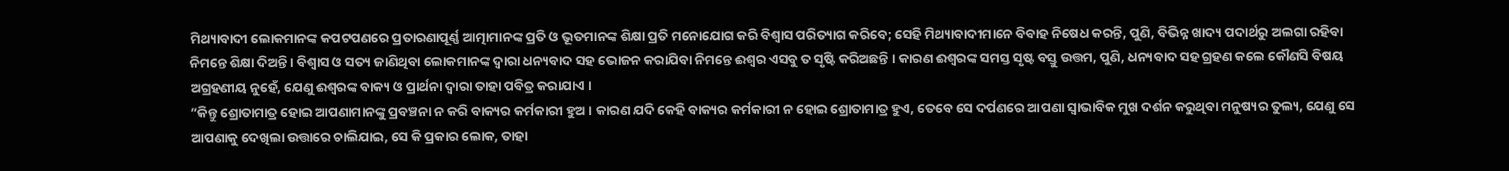ମିଥ୍ୟାବାଦୀ ଲୋକମାନଙ୍କ କପଟପଣରେ ପ୍ରତାରଣାପୂର୍ଣ୍ଣ ଆତ୍ମାମାନଙ୍କ ପ୍ରତି ଓ ଭୂତମାନଙ୍କ ଶିକ୍ଷା ପ୍ରତି ମନୋଯୋଗ କରି ବିଶ୍ୱାସ ପରିତ୍ୟାଗ କରିବେ; ସେହି ମିଥ୍ୟାବାଦୀମାନେ ବିବାହ ନିଷେଧ କରନ୍ତି, ପୁଣି, ବିଭିନ୍ନ ଖାଦ୍ୟ ପଦାର୍ଥରୁ ଅଲଗା ରହିବା ନିମନ୍ତେ ଶିକ୍ଷା ଦିଅନ୍ତି । ବିଶ୍ୱାସ ଓ ସତ୍ୟ ଜାଣିଥିବା ଲୋକମାନଙ୍କ ଦ୍ୱାରା ଧନ୍ୟବାଦ ସହ ଭୋଜନ କରାଯିବା ନିମନ୍ତେ ଈଶ୍ୱର ଏସବୁ ତ ସୃଷ୍ଟି କରିଅଛନ୍ତି । କାରଣ ଈଶ୍ୱରଙ୍କ ସମସ୍ତ ସୃଷ୍ଟ ବସ୍ତୁ ଉତ୍ତମ, ପୁଣି, ଧନ୍ୟବାଦ ସହ ଗ୍ରହଣ କଲେ କୌଣସି ବିଷୟ ଅଗ୍ରହଣୀୟ ନୁହେଁ, ଯେଣୁ ଈଶ୍ୱରଙ୍କ ବାକ୍ୟ ଓ ପ୍ରାର୍ଥନା ଦ୍ୱାରା ତାହା ପବିତ୍ର କରାଯାଏ ।
”କିନ୍ତୁ ଶ୍ରୋତାମାତ୍ର ହୋଇ ଆପଣାମାନଙ୍କୁ ପ୍ରବଞ୍ଚନା ନ କରି ବାକ୍ୟର କର୍ମକାରୀ ହୁଅ । କାରଣ ଯଦି କେହି ବାକ୍ୟର କର୍ମକାରୀ ନ ହୋଇ ଶ୍ରୋତାମାତ୍ର ହୁଏ, ତେବେ ସେ ଦର୍ପଣରେ ଆପଣା ସ୍ୱାଭାବିକ ମୁଖ ଦର୍ଶନ କରୁଥିବା ମନୁଷ୍ୟର ତୁଲ୍ୟ, ଯେଣୁ ସେ ଆପଣାକୁ ଦେଖିଲା ଉତ୍ତାରେ ଚାଲିଯାଇ, ସେ କି ପ୍ରକାର ଲୋକ, ତାହା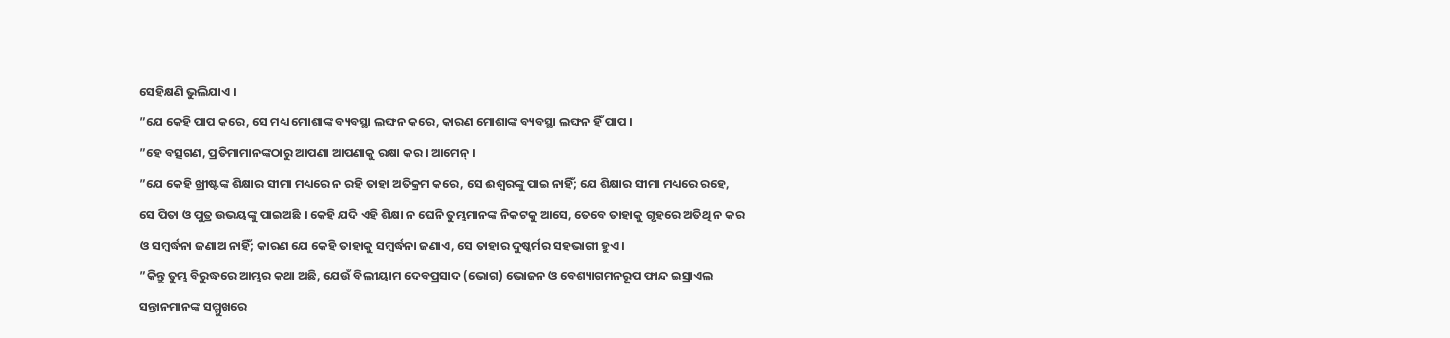ସେହିକ୍ଷଣି ଭୁଲିଯାଏ ।
”ଯେ କେହି ପାପ କରେ, ସେ ମଧ୍ୟ ମୋଶାଙ୍କ ବ୍ୟବସ୍ଥା ଲଙ୍ଘନ କରେ, କାରଣ ମୋଶାଙ୍କ ବ୍ୟବସ୍ଥା ଲଙ୍ଘନ ହିଁ ପାପ ।
”ହେ ବତ୍ସଗଣ, ପ୍ରତିମାମାନଙ୍କଠାରୁ ଆପଣା ଆପଣାକୁ ରକ୍ଷା କର । ଆମେନ୍ ।
”ଯେ କେହି ଖ୍ରୀଷ୍ଟଙ୍କ ଶିକ୍ଷାର ସୀମା ମଧ୍ୟରେ ନ ରହି ତାହା ଅତିକ୍ରମ କରେ, ସେ ଈଶ୍ୱରଙ୍କୁ ପାଇ ନାହିଁ; ଯେ ଶିକ୍ଷାର ସୀମା ମଧ୍ୟରେ ରହେ, ସେ ପିତା ଓ ପୁତ୍ର ଉଭୟଙ୍କୁ ପାଇଅଛି । କେହି ଯଦି ଏହି ଶିକ୍ଷା ନ ଘେନି ତୁମ୍ଭମାନଙ୍କ ନିକଟକୁ ଆସେ, ତେବେ ତାହାକୁ ଗୃହରେ ଅତିଥି ନ କର ଓ ସମ୍ବର୍ଦ୍ଧନା ଜଣାଅ ନାହିଁ; କାରଣ ଯେ କେହି ତାହାକୁ ସମ୍ବର୍ଦ୍ଧନା ଜଣାଏ, ସେ ତାହାର ଦୁଷ୍କର୍ମର ସହଭାଗୀ ହୁଏ ।
”କିନ୍ତୁ ତୁମ୍ଭ ବିରୁଦ୍ଧରେ ଆମ୍ଭର କଥା ଅଛି, ଯେଉଁ ବିଲୀୟାମ ଦେବପ୍ରସାଦ (ଭୋଗ) ଭୋଜନ ଓ ବେଶ୍ୟାଗମନରୂପ ଫାନ୍ଦ ଇସ୍ରାଏଲ ସନ୍ତାନମାନଙ୍କ ସମ୍ମୁଖରେ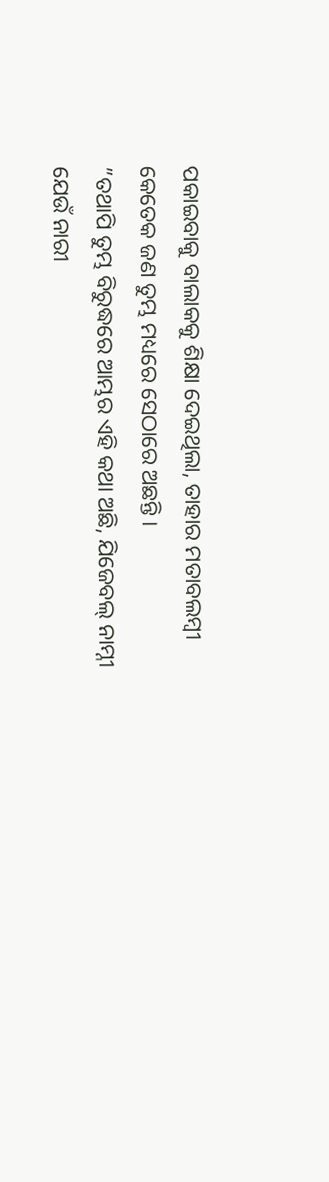ପକାଇବାକୁ ବାଲାକକୁ ଶିକ୍ଷା ଦେଇଥିଲା, ତାହାର ମତାବଲମ୍ୱୀ କେତେକ ଜଣ ତୁମ୍ଭ ମଧ୍ୟରେ ସେଠାରେ ଅଛନ୍ତି ।
”ତଥାପି ତୁମ୍ଭ ବିରୁଦ୍ଧରେ ଆମ୍ଭର ଏହି କଥା ଅଛି, ଯିଜେବଲ୍ ନାମ୍ନୀ ଯେଉଁ ନାରୀ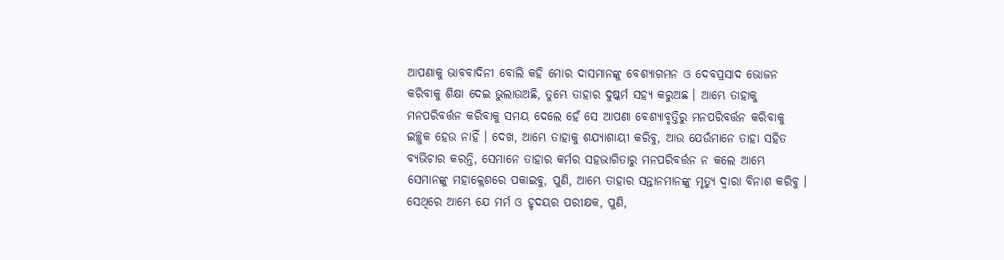ଆପଣାକୁ ଭାବବାଦିନୀ ବୋଲି କହି ମୋର ଦାସମାନଙ୍କୁ ବେଶ୍ୟାଗମନ ଓ ଦେବପ୍ରସାଦ ଭୋଜନ କରିବାକୁ ଶିକ୍ଷା ଦେଇ ଭୁଲାଉଅଛି, ତୁମ୍ଭେ ତାହାର ଦୁଷ୍କର୍ମ ସହ୍ୟ କରୁଅଛ । ଆମ୍ଭେ ତାହାକୁ ମନପରିବର୍ତ୍ତନ କରିବାକୁ ସମୟ ଦେଲେ ହେଁ ସେ ଆପଣା ବେଶ୍ୟାବୃତ୍ତିରୁ ମନପରିବର୍ତ୍ତନ କରିବାକୁ ଇଚ୍ଛୁକ ହେଉ ନାହିଁ । ଦେଖ, ଆମ୍ଭେ ତାହାକୁ ଶଯ୍ୟାଶାୟୀ କରିବୁ, ଆଉ ଯେଉଁମାନେ ତାହା ସହିତ ବ୍ୟଭିଚାର କରନ୍ତି, ସେମାନେ ତାହାର କର୍ମର ସହଭାଗିତାରୁ ମନପରିବର୍ତ୍ତନ ନ କଲେ ଆମ୍ଭେ ସେମାନଙ୍କୁ ମହାକ୍ଲେଶରେ ପକାଇବୁ, ପୁଣି, ଆମ୍ଭେ ତାହାର ସନ୍ତାନମାନଙ୍କୁ ମୃତ୍ୟୁ ଦ୍ୱାରା ବିନାଶ କରିବୁ । ସେଥିରେ ଆମ୍ଭେ ଯେ ମର୍ମ ଓ ହୃଦୟର ପରୀକ୍ଷକ, ପୁଣି,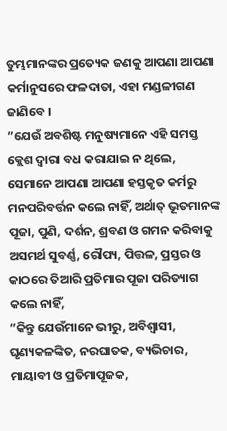ତୁମ୍ଭମାନଙ୍କର ପ୍ରତ୍ୟେକ ଜଣକୁ ଆପଣା ଆପଣା କର୍ମାନୁସରେ ଫଳଦାତା, ଏହା ମଣ୍ଡଳୀଗଣ ଜାଣିବେ ।
”ଯେଉଁ ଅବଶିଷ୍ଟ ମନୁଷ୍ୟମାନେ ଏହି ସମସ୍ତ କ୍ଲେଶ ଦ୍ୱାରା ବଧ କରାଯାଇ ନ ଥିଲେ, ସେମାନେ ଆପଣା ଆପଣା ହସ୍ତକୃତ କର୍ମରୁ ମନପରିବର୍ତ୍ତନ କଲେ ନାହିଁ, ଅର୍ଥାତ୍ ଭୂତମାନଙ୍କ ପୂଜା, ପୁଣି, ଦର୍ଶନ, ଶ୍ରବଣ ଓ ଗମନ କରିବାକୁ ଅସମର୍ଥ ସୁବର୍ଣ୍ଣ, ରୌପ୍ୟ, ପିତ୍ତଳ, ପ୍ରସ୍ତର ଓ କାଠରେ ତିଆରି ପ୍ରତିମାର ପୂଜା ପରିତ୍ୟାଗ କଲେ ନାହିଁ,
”କିନ୍ତୁ ଯେଉଁମାନେ ଭୀରୁ, ଅବିଶ୍ୱାସୀ, ଘୃଣ୍ୟକଳଙ୍କିତ, ନରଘାତକ, ବ୍ୟଭିଚାର, ମାୟାବୀ ଓ ପ୍ରତିମାପୂଜକ,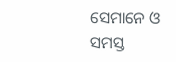ସେମାନେ ଓ ସମସ୍ତ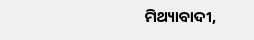ମିଥ୍ୟାବାଦୀ,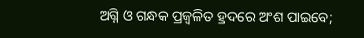ଅଗ୍ନି ଓ ଗନ୍ଧକ ପ୍ରଜ୍ୱଳିତ ହ୍ରଦରେ ଅଂଶ ପାଇବେ;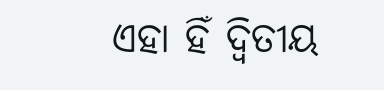ଏହା ହିଁ ଦ୍ୱିତୀୟ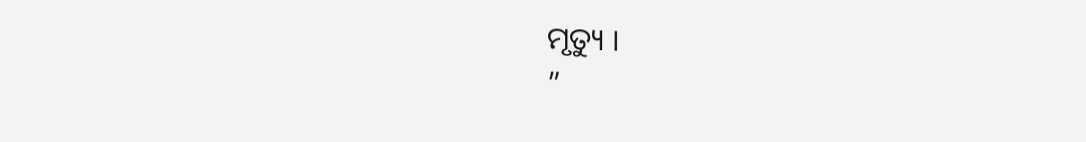ମୃତ୍ୟୁ ।
”